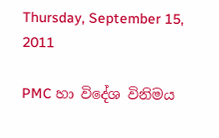Thursday, September 15, 2011

PMC හා විදේශ විනිමය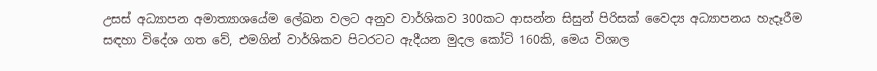උසස් අධ්‍යාපන අමාත්‍යාශයේම ලේඛන වලට අනුව වාර්ශිකව 300කට ආසන්න සිසුන් පිරිසක් වෛද්‍ය අධ්‍යාපනය හැදෑරීම සඳහා විදේශ ගත වේ, එමගින් වාර්ශිකව පිටරටට ඇදීයන මුදල කෝටි 160කි, මෙය විශාල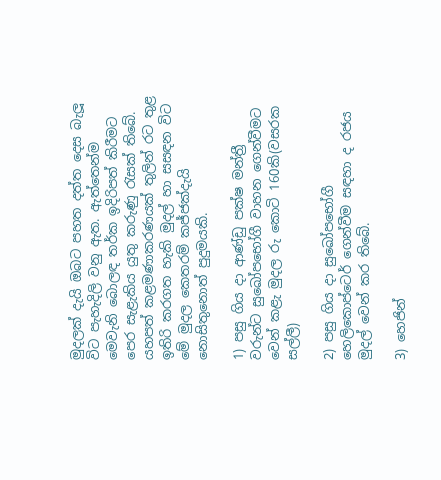මුදලක් දැයි ඔබට පහත දත්ත දෙස බැලූ විට පැහැදිලි වනු ඇත. ඇත්තෙන්ම මෙවැනි බොලඳ තර්ක ඉදිරිපත් කිරීමට පෙර සැළැකිය යුතු කරුණු රැසක් තිබේ. යහපත් කළමණාකරණයක් තුලින් රට තුළ ඉතිරි කරගත හැකි මුදල් හා සසඳන විට මේ මුදල කෙතරම් කජ්ජක්දැයි නොසිතුනොත් පුදුමයකි.

1) පසු ගිය දා ආණ්ඩු පක්ෂ මන්ත්‍රී වරුන්ට සුඛෝපභෝගී වාහන ගෙන්වීමට වෙන් කළැ මුදල රු කොටි 160කි(වසරක සල්ලී)

2) පසු ගිය දා සුඛෝපභෝගී හෙලිකොප්ටෙර් ගෙන්වීම සඳහා ද රජය මුදල් වෙන් කර තිබේ.

3) හෙජින්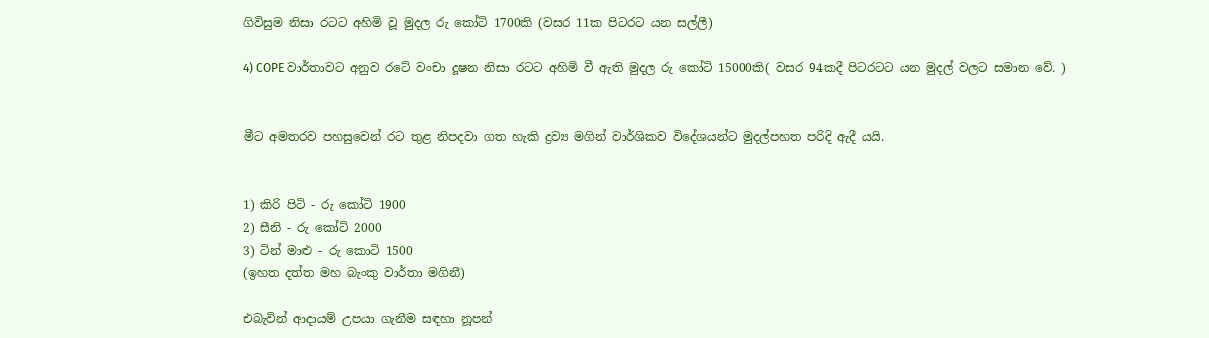ගිවිසුම නිසා රටට අහිමි වූ මුදල රු කෝටි 1700කි (වසර 11ක පිටරට යන සල්ලී)

4) COPE වාර්තාවට අනුව රටේ වංචා දූෂන නිසා රටට අහිමි වී ඇති මුදල රු කෝටි 15000කි( වසර 94කදී පිටරටට යන මුදල් වලට සමාන වේ. )


මීට අමතරව පහසුවෙන් රට තුළ නිපදවා ගත හැකි ද්‍රව්‍ය මගින් වාර්ශිකව විදේශයන්ට මුදල්පහත පරිදි ඇදී යයි.


1) කිරි පිටි - රු කෝටි 1900
2) සීනි - රු කෝටි 2000
3) ටින් මාළු - රු කොටි 1500
(ඉහත දත්ත මහ බැංකු වාර්තා මගිනී)

එබැවින් ආදායම් උපයා ගැනීම සඳහා නූපන්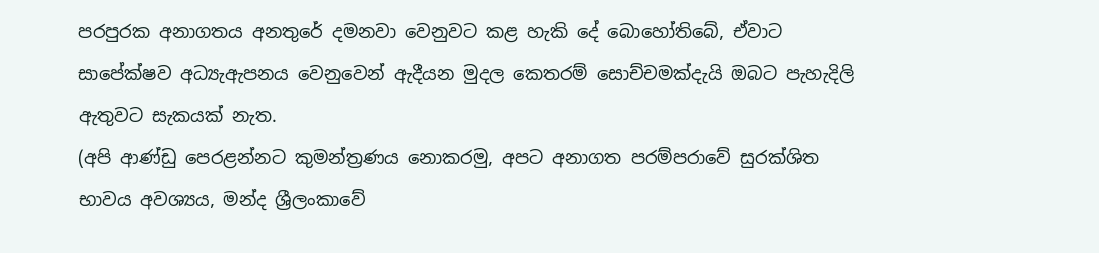පරපුරක අනාගතය අනතුරේ දමනවා වෙනුවට කළ හැකි දේ බොහෝතිබේ, ඒවාට සාපේක්ෂව අධ්‍යැඇපනය වෙනුවෙන් ඇදීයන මුදල කෙතරම් සොච්චමක්දැයි ඔබට පැහැදිලි ඇතුවට සැකයක් නැත.
(අපි ආණ්ඩු පෙරළන්නට කුමන්ත්‍රණය නොකරමු, අපට අනාගත පරම්පරාවේ සුරක්ශිත භාවය අවශ්‍යය, මන්ද ශ්‍රීලංකාවේ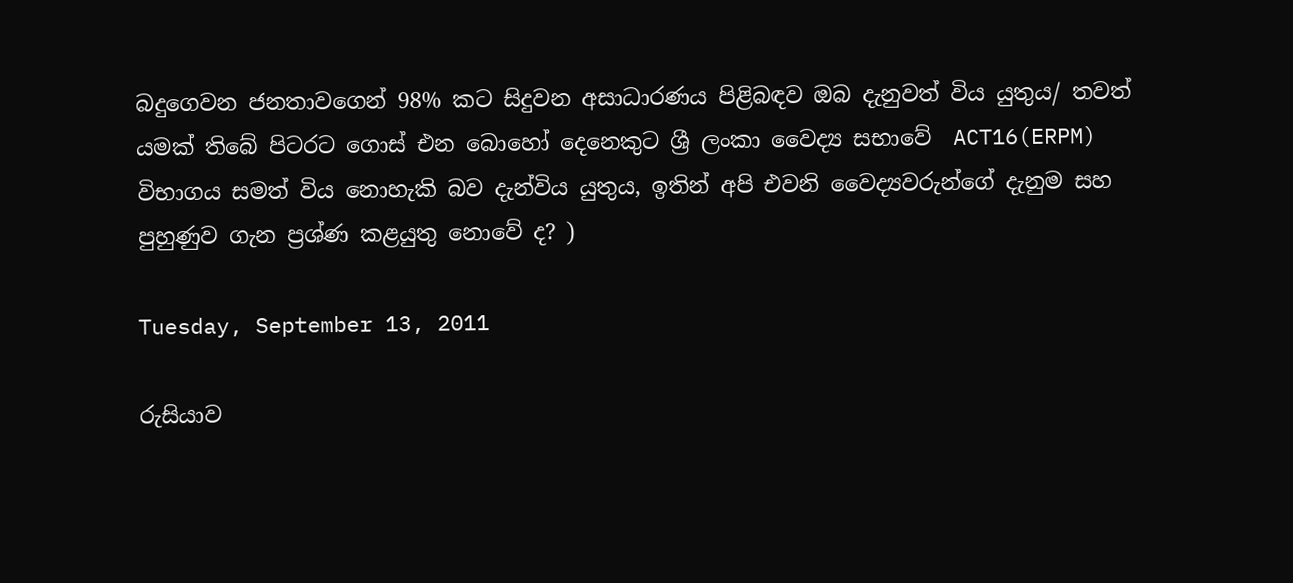බදුගෙවන ජනතාවගෙන් 98% කට සිදුවන අසාධාරණය පිළිබඳව ඔබ දැනුවත් විය යුතුය/ තවත් යමක් තිබේ පිටරට ගොස් එන බොහෝ දෙනෙකුට ශ්‍රී ලංකා වෛද්‍ය සභාවේ  ACT16(ERPM) විභාගය සමත් විය නොහැකි බව දැන්විය යුතුය, ඉතින් අපි එවනි වෛද්‍යවරුන්ගේ දැනුම සහ පුහුණුව ගැන ප්‍රශ්ණ කළයුතු නොවේ ද? )

Tuesday, September 13, 2011

රුසියාව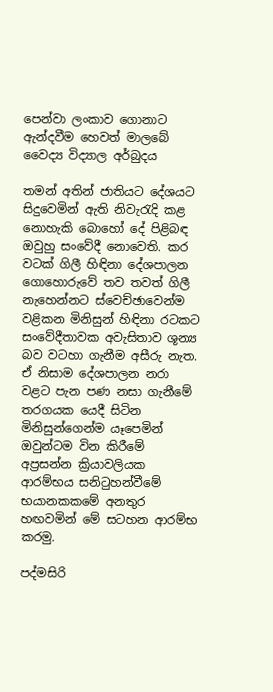පෙන්වා ලංකාව ගොනාට ඇන්දවීම හෙවත් මාලබේ වෛද්‍ය විද්‍යාල අර්බුදය

තමන් අතින් ජාතියට දේශයට සිදුවෙමින් ඇති නිවැරැදි කළ නොහැකි බොහෝ දේ පිළිබඳ ඔවුහු සංවේදී නොවෙති. කර වටක්‌ ගිලී හිඳිනා දේශපාලන ගොහොරුවේ තව තවත් ගිලී නැහෙන්නට ස්‌වෙච්ඡාවෙන්ම වළිකන මිනිසුන් හිඳිනා රටකට සංවේදීතාවක අවැසිතාව ශූන්‍ය බව වටහා ගැනීම අසීරු නැත. ඒ නිසාම දේශපාලන නරා වළට පැන පණ නසා ගැනීමේ තරගයක යෙදී සිටින මිනිසුන්ගෙන්ම යෑපෙමින් ඔවුන්ටම වින කිරීමේ අප්‍රසන්න ක්‍රියාවලියක ආරම්භය සනිටුහන්වීමේ භයානකකමේ අනතුර හඟවමින් මේ සටහන ආරම්භ කරමු.

පද්මසිරි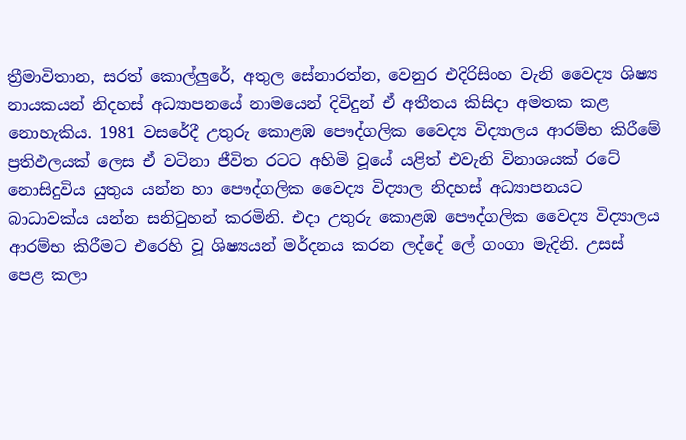ත්‍රීමාවිතාන, සරත් කොල්ලුරේ, අතුල සේනාරත්න, වෙනුර එදිරිසිංහ වැනි වෛද්‍ය ශිෂ්‍ය නායකයන් නිදහස්‌ අධ්‍යාපනයේ නාමයෙන් දිවිදුන් ඒ අතීතය කිසිදා අමතක කළ නොහැකිය. 1981 වසරේදී උතුරු කොළඹ පෞද්ගලික වෛද්‍ය විද්‍යාලය ආරම්භ කිරීමේ ප්‍රතිඵලයක්‌ ලෙස ඒ වටිනා ජීවිත රටට අහිමි වූයේ යළිත් එවැනි විනාශයක්‌ රටේ නොසිදුවිය යුතුය යන්න හා පෞද්ගලික වෛද්‍ය විද්‍යාල නිදහස්‌ අධ්‍යාපනයට බාධාවක්‌ය යන්න සනිටුහන් කරමිනි. එදා උතුරු කොළඹ පෞද්ගලික වෛද්‍ය විද්‍යාලය ආරම්භ කිරීමට එරෙහි වූ ශිෂ්‍යයන් මර්දනය කරන ලද්දේ ලේ ගංගා මැදිනි. උසස්‌ පෙළ කලා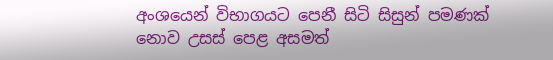අංශයෙන් විභාගයට පෙනී සිටි සිසුන් පමණක්‌ නොව උසස්‌ පෙළ අසමත්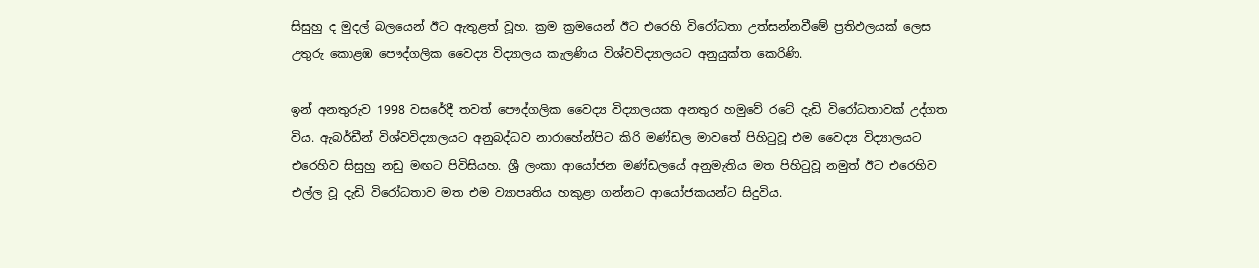සිසුහු ද මුදල් බලයෙන් ඊට ඇතුළත් වූහ. ක්‍රම ක්‍රමයෙන් ඊට එරෙහි විරෝධතා උත්සන්නවීමේ ප්‍රතිඵලයක්‌ ලෙස උතුරු කොළඹ පෞද්ගලික වෛද්‍ය විද්‍යාලය කැලණිය විශ්වවිද්‍යාලයට අනුයුක්‌ත කෙරිණි.

ඉන් අනතුරුව 1998 වසරේදී තවත් පෞද්ගලික වෛද්‍ය විද්‍යාලයක අනතුර හමුවේ රටේ දැඩි විරෝධතාවක්‌ උද්ගත විය. ඇබර්ඩීන් විශ්වවිද්‍යාලයට අනුබද්ධව නාරාහේන්පිට කිරි මණ්‌ඩල මාවතේ පිහිටුවූ එම වෛද්‍ය විද්‍යාලයට එරෙහිව සිසුහු නඩු මඟට පිවිසියහ. ශ්‍රී ලංකා ආයෝජන මණ්‌ඩලයේ අනුමැතිය මත පිහිටුවූ නමුත් ඊට එරෙහිව එල්ල වූ දැඩි විරෝධතාව මත එම ව්‍යාපෘතිය හකුළා ගන්නට ආයෝජකයන්ට සිදුවිය.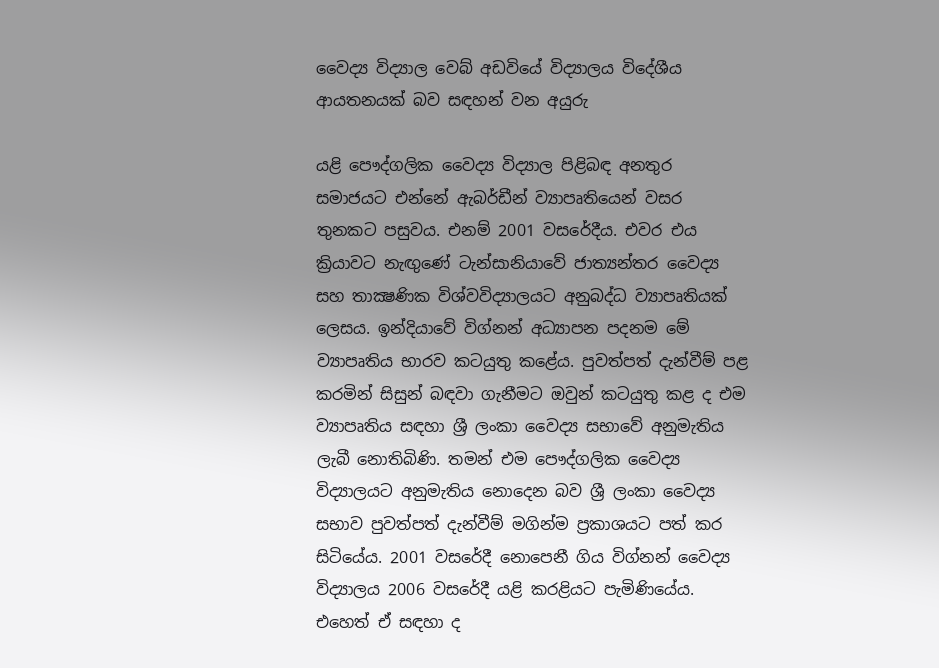වෛද්‍ය විද්‍යාල වෙබ් අඩවියේ විද්‍යාලය විදේශීය ආයතනයක්‌ බව සඳහන් වන අයුරු

යළි පෞද්ගලික වෛද්‍ය විද්‍යාල පිළිබඳ අනතුර සමාජයට එන්නේ ඇබර්ඩීන් ව්‍යාපෘතියෙන් වසර තුනකට පසුවය. එනම් 2001 වසරේදීය. එවර එය ක්‍රියාවට නැඟුණේ ටැන්සානියාවේ ජාත්‍යන්තර වෛද්‍ය සහ තාක්‍ෂණික විශ්වවිද්‍යාලයට අනුබද්ධ ව්‍යාපෘතියක්‌ ලෙසය. ඉන්දියාවේ විග්නන් අධ්‍යාපන පදනම මේ ව්‍යාපෘතිය භාරව කටයුතු කළේය. පුවත්පත් දැන්වීම් පළ කරමින් සිසුන් බඳවා ගැනීමට ඔවුන් කටයුතු කළ ද එම ව්‍යාපෘතිය සඳහා ශ්‍රී ලංකා වෛද්‍ය සභාවේ අනුමැතිය ලැබී නොතිබිණි. තමන් එම පෞද්ගලික වෛද්‍ය විද්‍යාලයට අනුමැතිය නොදෙන බව ශ්‍රී ලංකා වෛද්‍ය සභාව පුවත්පත් දැන්වීම් මගින්ම ප්‍රකාශයට පත් කර සිටියේය. 2001 වසරේදී නොපෙනී ගිය විග්නන් වෛද්‍ය විද්‍යාලය 2006 වසරේදී යළි කරළියට පැමිණියේය. එහෙත් ඒ සඳහා ද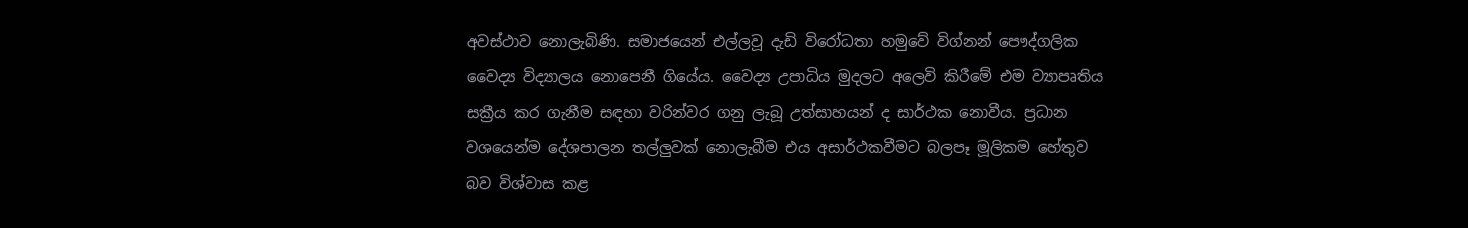අවස්‌ථාව නොලැබිණි. සමාජයෙන් එල්ලවූ දැඩි විරෝධතා හමුවේ විග්නන් පෞද්ගලික වෛද්‍ය විද්‍යාලය නොපෙනී ගියේය. වෛද්‍ය උපාධිය මුදලට අලෙවි කිරීමේ එම ව්‍යාපෘතිය සක්‍රීය කර ගැනීම සඳහා වරින්වර ගනු ලැබූ උත්සාහයන් ද සාර්ථක නොවීය. ප්‍රධාන වශයෙන්ම දේශපාලන තල්ලුවක්‌ නොලැබීම එය අසාර්ථකවීමට බලපෑ මූලිකම හේතුව බව විශ්වාස කළ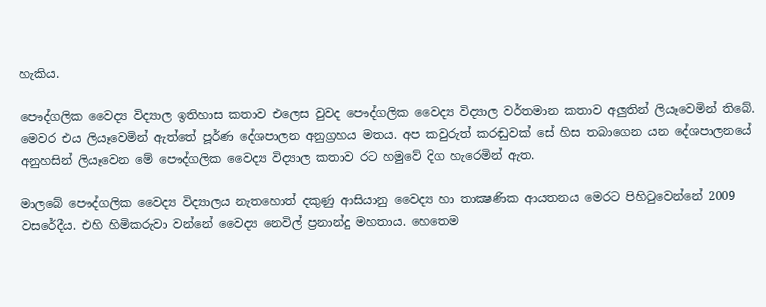හැකිය.

පෞද්ගලික වෛද්‍ය විද්‍යාල ඉතිහාස කතාව එලෙස වුවද පෞද්ගලික වෛද්‍ය විද්‍යාල වර්තමාන කතාව අලුතින් ලියෑවෙමින් තිබේ. මෙවර එය ලියෑවෙමින් ඇත්තේ පූර්ණ දේශපාලන අනුග්‍රහය මතය. අප කවුරුත් කරඬුවක්‌ සේ හිස තබාගෙන යන දේශපාලනයේ අනුහසින් ලියෑවෙන මේ පෞද්ගලික වෛද්‍ය විද්‍යාල කතාව රට හමුවේ දිග හැරෙමින් ඇත.

මාලබේ පෞද්ගලික වෛද්‍ය විද්‍යාලය නැතහොත් දකුණු ආසියානු වෛද්‍ය හා තාක්‍ෂණික ආයතනය මෙරට පිහිටුවෙන්නේ 2009 වසරේදීය. එහි හිමිකරුවා වන්නේ වෛද්‍ය නෙවිල් ප්‍රනාන්දු මහතාය. හෙතෙම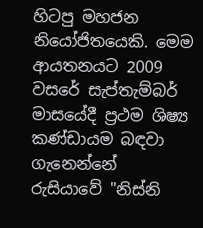හිටපු මහජන නියෝජිතයෙකි. මෙම ආයතනයට 2009 වසරේ සැප්තැම්බර් මාසයේදී ප්‍රථම ශිෂ්‍ය කණ්‌ඩායම බඳවා ගැනෙන්නේ රුසියාවේ "නිස්‌නි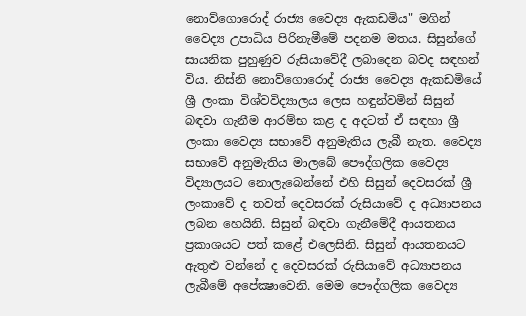නොව්ගොරොද් රාජ්‍ය වෛද්‍ය ඇකඩමිය" මගින් වෛද්‍ය උපාධිය පිරිනැමීමේ පදනම මතය. සිසුන්ගේ සායනික පුහුණුව රුසියාවේදී ලබාදෙන බවද සඳහන් විය. නිස්‌නි නොව්ගොරොද් රාජ්‍ය වෛද්‍ය ඇකඩමියේ ශ්‍රී ලංකා විශ්වවිද්‍යාලය ලෙස හඳුන්වමින් සිසුන් බඳවා ගැනීම ආරම්භ කළ ද අදටත් ඒ සඳහා ශ්‍රී ලංකා වෛද්‍ය සභාවේ අනුමැතිය ලැබී නැත. වෛද්‍ය සභාවේ අනුමැතිය මාලබේ පෞද්ගලික වෛද්‍ය විද්‍යාලයට නොලැබෙන්නේ එහි සිසුන් දෙවසරක්‌ ශ්‍රී ලංකාවේ ද තවත් දෙවසරක්‌ රුසියාවේ ද අධ්‍යාපනය ලබන හෙයිනි. සිසුන් බඳවා ගැනීමේදී ආයතනය ප්‍රකාශයට පත් කළේ එලෙසිනි. සිසුන් ආයතනයට ඇතුළු වන්නේ ද දෙවසරක්‌ රුසියාවේ අධ්‍යාපනය ලැබීමේ අපේක්‍ෂාවෙනි. මෙම පෞද්ගලික වෛද්‍ය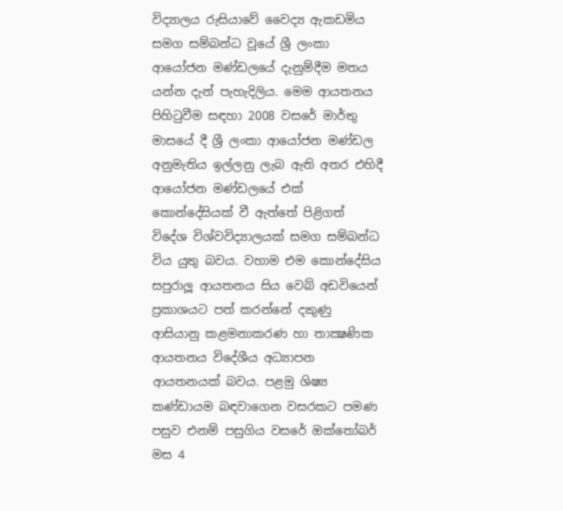විද්‍යාලය රුසියාවේ වෛද්‍ය ඇකඩමිය සමග සම්බන්ධ වූයේ ශ්‍රී ලංකා ආයෝජන මණ්‌ඩලයේ දැනුම්දීම මතය යන්න දැන් පැහැදිලිය. මෙම ආයතනය පිහිටුවීම සඳහා 2008 වසරේ මාර්තු මාසයේ දී ශ්‍රී ලංකා ආයෝජන මණ්‌ඩල අනුමැතිය ඉල්ලනු ලැබ ඇති අතර එහිදී ආයෝජන මණ්‌ඩලයේ එක්‌ කොන්දේසියක්‌ වී ඇත්තේ පිළිගත් විදේශ විශ්වවිද්‍යාලයක්‌ සමග සම්බන්ධ විය යුතු බවය. වහාම එම කොන්දේසිය සපුරාලූ ආයතනය සිය වෙබ් අඩවියෙන් ප්‍රකාශයට පත් කරන්නේ දකුණු ආසියානු කළමනාකරණ හා තාක්‍ෂණික ආයතනය විදේශීය අධ්‍යාපන ආයතනයක්‌ බවය. පළමු ශිෂ්‍ය කණ්‌ඩායම බඳවාගෙන වසරකට පමණ පසුව එනම් පසුගිය වසරේ ඔක්‌තෝබර් මස 4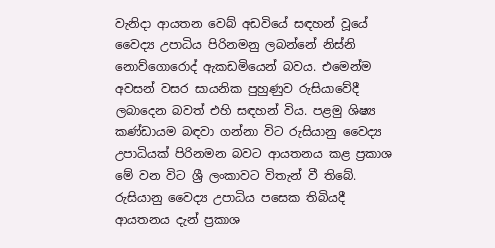වැනිදා ආයතන වෙබ් අඩවියේ සඳහන් වූයේ වෛද්‍ය උපාධිය පිරිනමනු ලබන්නේ නිස්‌නි නොව්ගොරොද් ඇකඩමියෙන් බවය. එමෙන්ම අවසන් වසර සායනික පුහුණුව රුසියාවේදී ලබාදෙන බවත් එහි සඳහන් විය. පළමු ශිෂ්‍ය කණ්‌ඩායම බඳවා ගන්නා විට රුසියානු වෛද්‍ය උපාධියක්‌ පිරිනමන බවට ආයතනය කළ ප්‍රකාශ මේ වන විට ශ්‍රී ලංකාවට විතැන් වී තිබේ. රුසියානු වෛද්‍ය උපාධිය පසෙක තිබියදී ආයතනය දැන් ප්‍රකාශ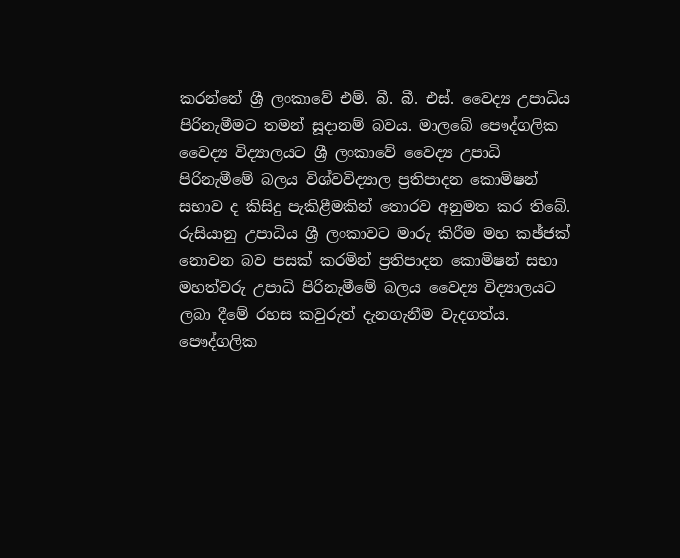කරන්නේ ශ්‍රී ලංකාවේ එම්. බී. බී. එස්‌. වෛද්‍ය උපාධිය පිරිනැමීමට තමන් සූදානම් බවය. මාලබේ පෞද්ගලික වෛද්‍ය විද්‍යාලයට ශ්‍රී ලංකාවේ වෛද්‍ය උපාධි පිරිනැමීමේ බලය විශ්වවිද්‍යාල ප්‍රතිපාදන කොමිෂන් සභාව ද කිසිදු පැකිළීමකින් තොරව අනුමත කර තිබේ. රුසියානු උපාධිය ශ්‍රී ලංකාවට මාරු කිරීම මහ කඡ්ජක්‌ නොවන බව පසක්‌ කරමින් ප්‍රතිපාදන කොමිෂන් සභා මහත්වරු උපාධි පිරිනැමීමේ බලය වෛද්‍ය විද්‍යාලයට ලබා දීමේ රහස කවුරුත් දැනගැනීම වැදගත්ය. පෞද්ගලික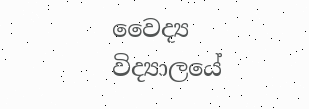වෛද්‍ය විද්‍යාලයේ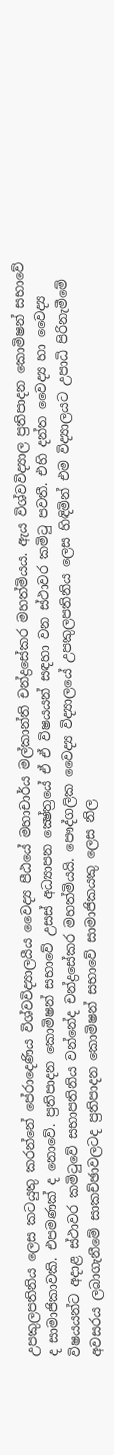උපකුලපතිනිය ලෙස කටයුතු කරන්නේ පේරාදෙණිය විශ්වවිද්‍යාලයීය වෛද්‍ය පීඨයේ මහාචාර්ය මල්කාන්ති චන්ද්‍රසේකර මහත්මියය. ඇය විශ්වවිද්‍යාල ප්‍රතිපාදන කොමිෂන් සභාවේ ද සාමාජිකාවකි. එපමණක්‌ ද නොවේ. ප්‍රතිපාදන කොමිෂන් සභාවේ උසස්‌ අධ්‍යාපන ක්‍ෂේත්‍රයේ ඒ ඒ විෂයයන් සඳහා වන ස්‌ථාවර කමිටු පවතී. එහි දන්ත වෛද්‍ය හා වෛද්‍ය විෂයයන්ට අදාළ ස්‌ථාවර කමිටුවේ සභාපතිනිය වන්නේද චන්ද්‍රසේකර මහත්මියයි. පෞද්ගලික වෛද්‍ය විද්‍යාලයේ උපකුලපතිනිය ලෙස හිඳිමින් එම විද්‍යාලයට උපාධි පිරිනැමීමේ අවසරය ලබාගැනීමේ සාකච්ඡාවලටද ප්‍රතිපාදන කොමිෂන් සභාවේ සාමාජිකයකු ලෙස නිල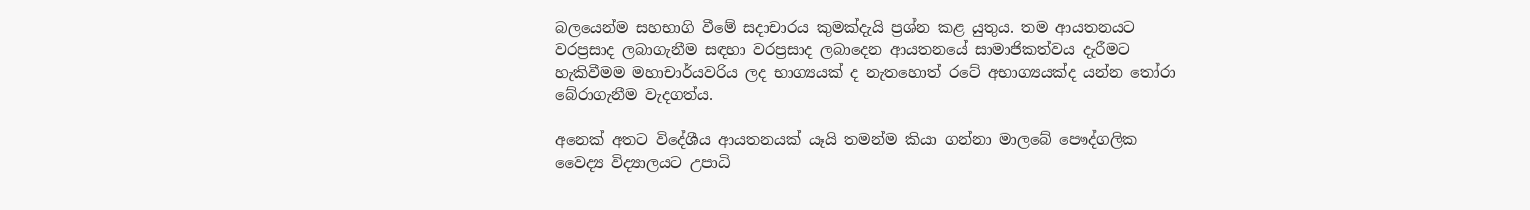බලයෙන්ම සහභාගි වීමේ සදාචාරය කුමක්‌දැයි ප්‍රශ්න කළ යුතුය. තම ආයතනයට වරප්‍රසාද ලබාගැනීම සඳහා වරප්‍රසාද ලබාදෙන ආයතනයේ සාමාජිකත්වය දැරීමට හැකිවීමම මහාචාර්යවරිය ලද භාග්‍යයක්‌ ද නැතහොත් රටේ අභාග්‍යයක්‌ද යන්න තෝරා බේරාගැනීම වැදගත්ය.

අනෙක්‌ අතට විදේශීය ආයතනයක්‌ යෑයි තමන්ම කියා ගන්නා මාලබේ පෞද්ගලික වෛද්‍ය විද්‍යාලයට උපාධි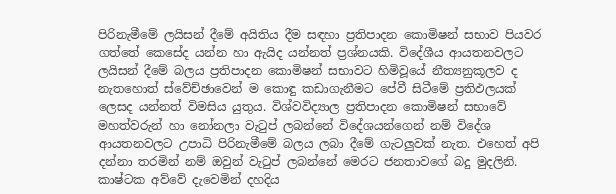පිරිනැමීමේ ලයිසන් දීමේ අයිතිය දීම සඳහා ප්‍රතිපාදන කොමිෂන් සභාව පියවර ගත්තේ කෙසේද යන්න හා ඇයිද යන්නත් ප්‍රශ්නයකි. විදේශීය ආයතනවලට ලයිසන් දීමේ බලය ප්‍රතිපාදන කොමිෂන් සභාවට හිමිවූයේ නීත්‍යනුකූලව ද නැතහොත් ස්‌වේච්ඡාවෙන් ම කොඳු කඩාගැනීමට පේවී සිටීමේ ප්‍රතිඵලයක්‌ ලෙසද යන්නත් විමසිය යුතුය. විශ්වවිද්‍යාල ප්‍රතිපාදන කොමිෂන් සභාවේ මහත්වරුන් හා නෝනලා වැටුප් ලබන්නේ විදේශයන්ගෙන් නම් විදේශ ආයතනවලට උපාධි පිරිනැමීමේ බලය ලබා දීමේ ගැටලුවක්‌ නැත. එහෙත් අපි දන්නා තරමින් නම් ඔවුන් වැටුප් ලබන්නේ මෙරට ජනතාවගේ බදු මුදලිනි. කාෂ්ටක අව්වේ දැවෙමින් දහදිය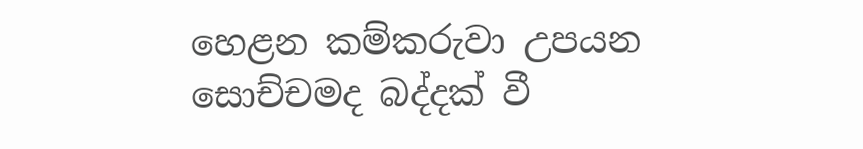හෙළන කම්කරුවා උපයන සොච්චමද බද්දක්‌ වී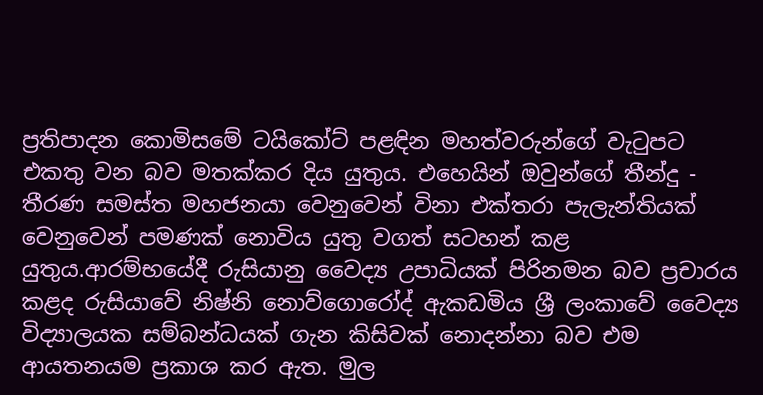ප්‍රතිපාදන කොමිසමේ ටයිකෝට්‌ පළඳින මහත්වරුන්ගේ වැටුපට එකතු වන බව මතක්‌කර දිය යුතුය. එහෙයින් ඔවුන්ගේ තීන්දු - තීරණ සමස්‌ත මහජනයා වෙනුවෙන් විනා එක්‌තරා පැලැන්තියක්‌ වෙනුවෙන් පමණක්‌ නොවිය යුතු වගත් සටහන් කළ යුතුය.ආරම්භයේදී රුසියානු වෛද්‍ය උපාධියක්‌ පිරිනමන බව ප්‍රචාරය කළද රුසියාවේ නිෂ්නි නොව්ගොරෝද් ඇකඩමිය ශ්‍රී ලංකාවේ වෛද්‍ය විද්‍යාලයක සම්බන්ධයක්‌ ගැන කිසිවක්‌ නොදන්නා බව එම ආයතනයම ප්‍රකාශ කර ඇත. මුල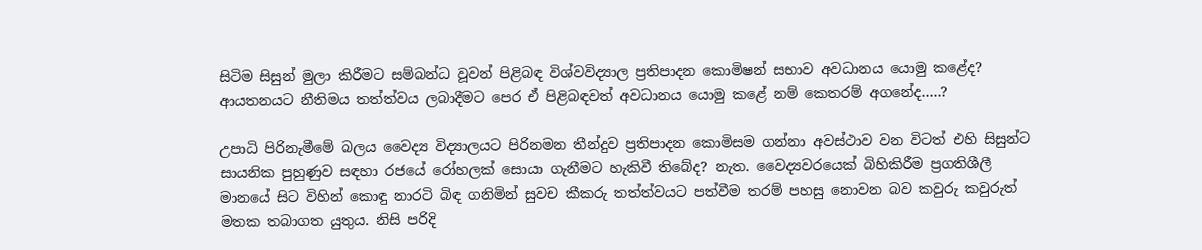සිටිම සිසුන් මුලා කිරීමට සම්බන්ධ වූවන් පිළිබඳ විශ්වවිද්‍යාල ප්‍රතිපාදන කොමිෂන් සභාව අවධානය යොමු කළේද? ආයතනයට නීතිමය තත්ත්වය ලබාදීමට පෙර ඒ පිළිබඳවත් අවධානය යොමු කළේ නම් කෙතරම් අගනේද.....?

උපාධි පිරිනැමීමේ බලය වෛද්‍ය විද්‍යාලයට පිරිනමන තීන්දුව ප්‍රතිපාදන කොමිසම ගන්නා අවස්‌ථාව වන විටත් එහි සිසුන්ට සායනික පුහුණුව සඳහා රජයේ රෝහලක්‌ සොයා ගැනීමට හැකිවී තිබේද? නැත. වෛද්‍යවරයෙක්‌ බිහිකිරීම ප්‍රගතිශීලී මානයේ සිට විහින් කොඳු නාරටි බිඳ ගනිමින් සුවච කීකරු තත්ත්වයට පත්වීම තරම් පහසු නොවන බව කවුරු කවුරුත් මතක තබාගත යුතුය. නිසි පරිදි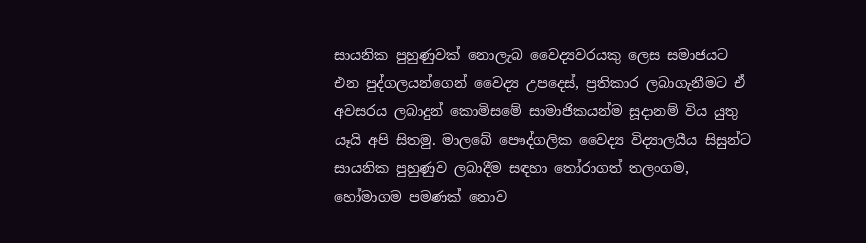සායනික පුහුණුවක්‌ නොලැබ වෛද්‍යවරයකු ලෙස සමාජයට එන පුද්ගලයන්ගෙන් වෛද්‍ය උපදෙස්‌, ප්‍රතිකාර ලබාගැනීමට ඒ අවසරය ලබාදුන් කොමිසමේ සාමාජිකයන්ම සූදානම් විය යුතු යෑයි අපි සිතමු. මාලබේ පෞද්ගලික වෛද්‍ය විද්‍යාලයීය සිසුන්ට සායනික පුහුණුව ලබාදීම සඳහා තෝරාගත් තලංගම, හෝමාගම පමණක්‌ නොව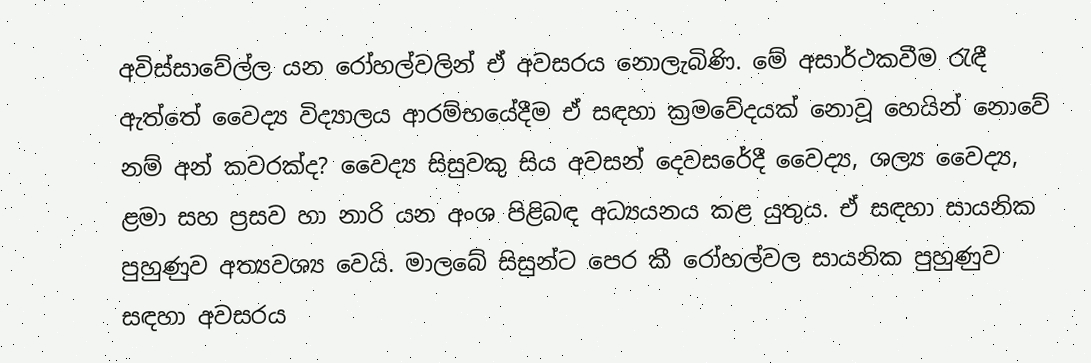අවිස්‌සාවේල්ල යන රෝහල්වලින් ඒ අවසරය නොලැබිණි. මේ අසාර්ථකවීම රැඳී ඇත්තේ වෛද්‍ය විද්‍යාලය ආරම්භයේදීම ඒ සඳහා ක්‍රමවේදයක්‌ නොවූ හෙයින් නොවේ නම් අන් කවරක්‌ද? වෛද්‍ය සිසුවකු සිය අවසන් දෙවසරේදී වෛද්‍ය, ශල්‍ය වෛද්‍ය, ළමා සහ ප්‍රසව හා නාරි යන අංශ පිළිබඳ අධ්‍යයනය කළ යුතුය. ඒ සඳහා සායනික පුහුණුව අත්‍යවශ්‍ය වෙයි. මාලබේ සිසුන්ට පෙර කී රෝහල්වල සායනික පුහුණුව සඳහා අවසරය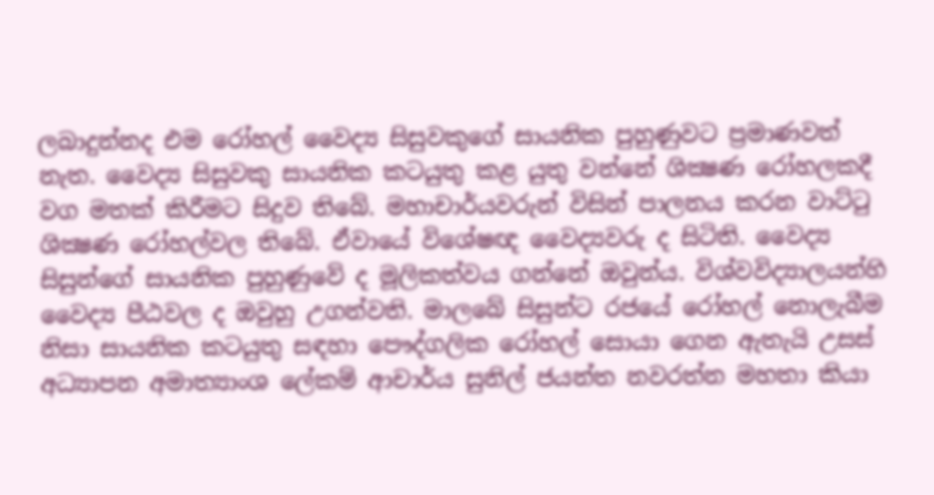ලබාදුන්නද එම රෝහල් වෛද්‍ය සිසුවකුගේ සායනික පුහුණුවට ප්‍රමාණවත් නැත. වෛද්‍ය සිසුවකු සායනික කටයුතු කළ යුතු වන්නේ ශික්‍ෂණ රෝහලකදී වග මතක්‌ කිරීමට සිදුව තිබේ. මහාචාර්යවරුන් විසින් පාලනය කරන වාට්‌ටු ශික්‍ෂණ රෝහල්වල තිබේ. ඒවායේ විශේෂඥ වෛද්‍යවරු ද සිටිති. වෛද්‍ය සිසුන්ගේ සායනික පුහුණුවේ ද මූලිකත්වය ගන්නේ ඔවුන්ය. විශ්වවිද්‍යාලයන්හි වෛද්‍ය පීඨවල ද ඔවුහු උගන්වති. මාලබේ සිසුන්ට රජයේ රෝහල් නොලැබීම නිසා සායනික කටයුතු සඳහා පෞද්ගලික රෝහල් සොයා ගෙන ඇතැයි උසස්‌ අධ්‍යාපන අමාත්‍යාංශ ලේකම් ආචාර්ය සුනිල් ජයන්ත නවරත්න මහතා කියා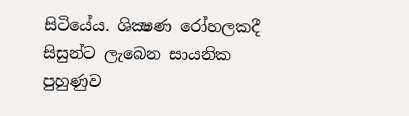සිටියේය. ශික්‍ෂණ රෝහලකදී සිසුන්ට ලැබෙන සායනික පුහුණුව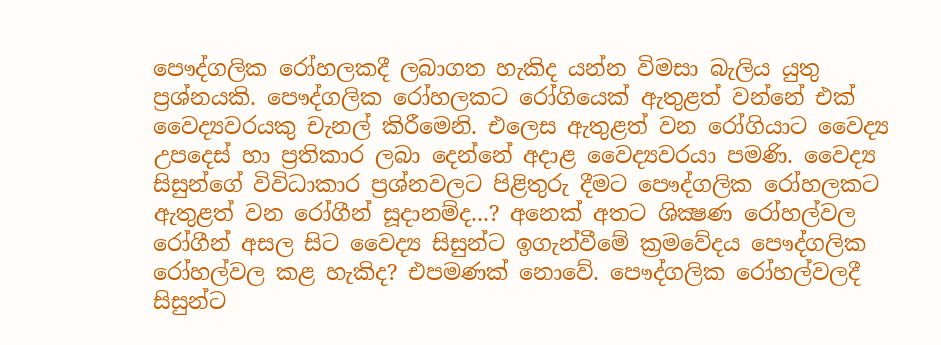පෞද්ගලික රෝහලකදී ලබාගත හැකිද යන්න විමසා බැලිය යුතු ප්‍රශ්නයකි. පෞද්ගලික රෝහලකට රෝගියෙක්‌ ඇතුළත් වන්නේ එක්‌ වෛද්‍යවරයකු චැනල් කිරීමෙනි. එලෙස ඇතුළත් වන රෝගියාට වෛද්‍ය උපදෙස්‌ හා ප්‍රතිකාර ලබා දෙන්නේ අදාළ වෛද්‍යවරයා පමණි. වෛද්‍ය සිසුන්ගේ විවිධාකාර ප්‍රශ්නවලට පිළිතුරු දීමට පෞද්ගලික රෝහලකට ඇතුළත් වන රෝගීන් සූදානම්ද...? අනෙක්‌ අතට ශික්‍ෂණ රෝහල්වල රෝගීන් අසල සිට වෛද්‍ය සිසුන්ට ඉගැන්වීමේ ක්‍රමවේදය පෞද්ගලික රෝහල්වල කළ හැකිද? එපමණක්‌ නොවේ. පෞද්ගලික රෝහල්වලදී සිසුන්ට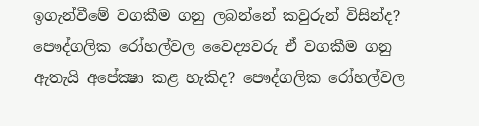ඉගැන්වීමේ වගකීම ගනු ලබන්නේ කවුරුන් විසින්ද? පෞද්ගලික රෝහල්වල වෛද්‍යවරු ඒ වගකීම ගනු ඇතැයි අපේක්‍ෂා කළ හැකිද? පෞද්ගලික රෝහල්වල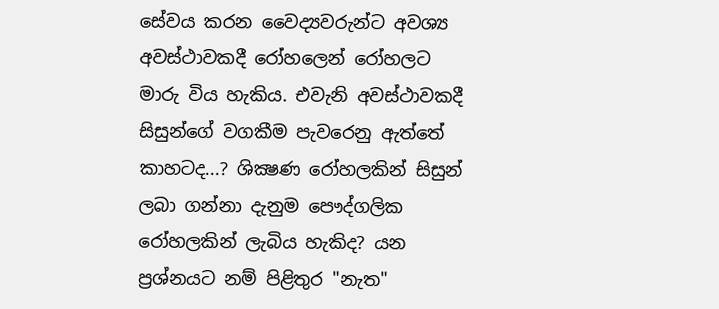සේවය කරන වෛද්‍යවරුන්ට අවශ්‍ය අවස්‌ථාවකදී රෝහලෙන් රෝහලට මාරු විය හැකිය. එවැනි අවස්‌ථාවකදී සිසුන්ගේ වගකීම පැවරෙනු ඇත්තේ කාහටද...? ශික්‍ෂණ රෝහලකින් සිසුන් ලබා ගන්නා දැනුම පෞද්ගලික රෝහලකින් ලැබිය හැකිද? යන ප්‍රශ්නයට නම් පිළිතුර "නැත"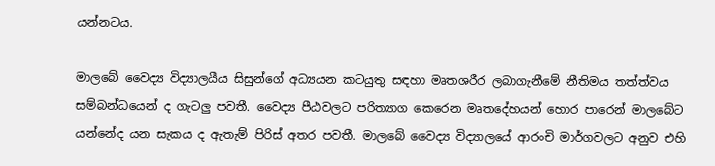යන්නටය.

මාලබේ වෛද්‍ය විද්‍යාලයීය සිසුන්ගේ අධ්‍යයන කටයුතු සඳහා මෘතශරීර ලබාගැනීමේ නීතිමය තත්ත්වය සම්බන්ධයෙන් ද ගැටලු පවතී. වෛද්‍ය පීඨවලට පරිත්‍යාග කෙරෙන මෘතදේහයන් හොර පාරෙන් මාලබේට යන්නේද යන සැකය ද ඇතැම් පිරිස්‌ අතර පවතී. මාලබේ වෛද්‍ය විද්‍යාලයේ ආරංචි මාර්ගවලට අනුව එහි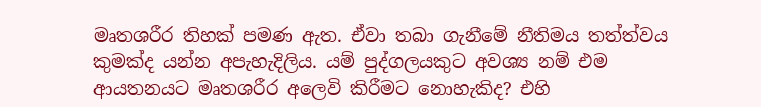මෘතශරීර තිහක්‌ පමණ ඇත. ඒවා තබා ගැනීමේ නීතිමය තත්ත්වය කුමක්‌ද යන්න අපැහැදිලිය. යම් පුද්ගලයකුට අවශ්‍ය නම් එම ආයතනයට මෘතශරීර අලෙවි කිරීමට නොහැකිද? එහි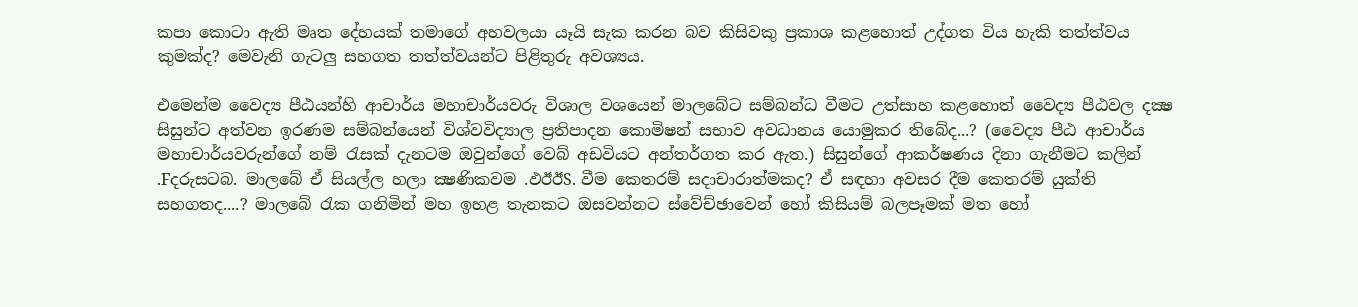කපා කොටා ඇති මෘත දේහයක්‌ තමාගේ අහවලයා යෑයි සැක කරන බව කිසිවකු ප්‍රකාශ කළහොත් උද්ගත විය හැකි තත්ත්වය කුමක්‌ද? මෙවැනි ගැටලු සහගත තත්ත්වයන්ට පිළිතුරු අවශ්‍යය.

එමෙන්ම වෛද්‍ය පීඨයන්හි ආචාර්ය මහාචාර්යවරු විශාල වශයෙන් මාලබේට සම්බන්ධ වීමට උත්සාහ කළහොත් වෛද්‍ය පීඨවල දක්‍ෂ සිසුන්ට අත්වන ඉරණම සම්බන්යෙන් විශ්වවිද්‍යාල ප්‍රතිපාදන කොමිෂන් සභාව අවධානය යොමුකර තිබේද...? (වෛද්‍ය පීඨ ආචාර්ය මහාචාර්යවරුන්ගේ නම් රැසක්‌ දැනටම ඔවුන්ගේ වෙබ් අඩවියට අන්තර්ගත කර ඇත.) සිසුන්ගේ ආකර්ෂණය දිනා ගැනීමට කලින් .Fදරුසටබ. මාලබේ ඒ සියල්ල හලා ක්‍ෂණිකවම .ඵඊඊS. වීම කෙතරම් සදාචාරාත්මකද? ඒ සඳහා අවසර දීම කෙතරම් යුක්‌ති සහගතද....? මාලබේ රැක ගනිමින් මහ ඉහළ තැනකට ඔසවන්නට ස්‌වේච්ඡාවෙන් හෝ කිසියම් බලපෑමක්‌ මත හෝ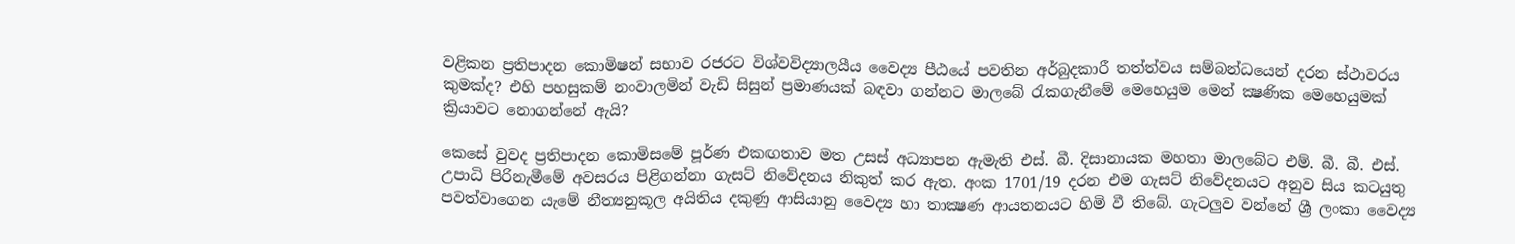වළිකන ප්‍රතිපාදන කොමිෂන් සභාව රජරට විශ්වවිද්‍යාලයීය වෛද්‍ය පීඨයේ පවතින අර්බුදකාරී තත්ත්වය සම්බන්ධයෙන් දරන ස්‌ථාවරය කුමක්‌ද? එහි පහසුකම් නංවාලමින් වැඩි සිසුන් ප්‍රමාණයක්‌ බඳවා ගන්නට මාලබේ රැකගැනීමේ මෙහෙයුම මෙන් ක්‍ෂණික මෙහෙයුමක්‌ ක්‍රියාවට නොගන්නේ ඇයි?

කෙසේ වුවද ප්‍රතිපාදන කොමිසමේ පූර්ණ එකඟතාව මත උසස්‌ අධ්‍යාපන ඇමැති එස්‌. බී. දිසානායක මහතා මාලබේට එම්. බී. බී. එස්‌. උපාධි පිරිනැමීමේ අවසරය පිළිගන්නා ගැසට්‌ නිවේදනය නිකුත් කර ඇත. අංක 1701/19 දරන එම ගැසට්‌ නිවේදනයට අනුව සිය කටයුතු පවත්වාගෙන යැමේ නීත්‍යනුකූල අයිතිය දකුණු ආසියානු වෛද්‍ය හා තාක්‍ෂණ ආයතනයට හිමි වී තිබේ. ගැටලුව වන්නේ ශ්‍රී ලංකා වෛද්‍ය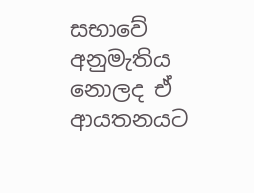සභාවේ අනුමැතිය නොලද ඒ ආයතනයට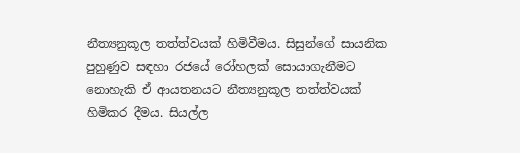නීත්‍යනුකූල තත්ත්වයක්‌ හිමිවීමය. සිසුන්ගේ සායනික පුහුණුව සඳහා රජයේ රෝහලක්‌ සොයාගැනීමට නොහැකි ඒ ආයතනයට නීත්‍යනුකූල තත්ත්වයක්‌ හිමිකර දීමය. සියල්ල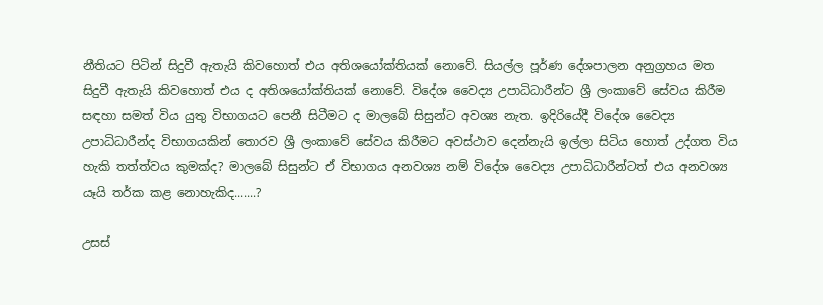නීතියට පිටින් සිදුවී ඇතැයි කිවහොත් එය අතිශයෝක්‌තියක්‌ නොවේ. සියල්ල පූර්ණ දේශපාලන අනුග්‍රහය මත සිදුවී ඇතැයි කිවහොත් එය ද අතිශයෝක්‌තියක්‌ නොවේ. විදේශ වෛද්‍ය උපාධිධාරීන්ට ශ්‍රී ලංකාවේ සේවය කිරීම සඳහා සමත් විය යුතු විභාගයට පෙනී සිටීමට ද මාලබේ සිසුන්ට අවශ්‍ය නැත. ඉදිරියේදී විදේශ වෛද්‍ය උපාධිධාරීන්ද විභාගයකින් තොරව ශ්‍රී ලංකාවේ සේවය කිරීමට අවස්‌ථාව දෙන්නැයි ඉල්ලා සිටිය හොත් උද්ගත විය හැකි තත්ත්වය කුමක්‌ද? මාලබේ සිසුන්ට ඒ විභාගය අනවශ්‍ය නම් විදේශ වෛද්‍ය උපාධිධාරීන්ටත් එය අනවශ්‍ය යෑයි තර්ක කළ නොහැකිද.......?

උසස්‌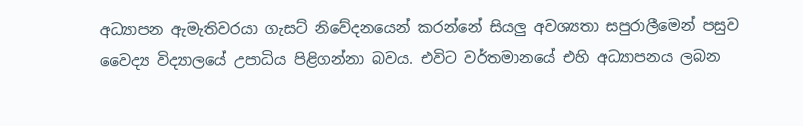අධ්‍යාපන ඇමැතිවරයා ගැසට්‌ නිවේදනයෙන් කරන්නේ සියලු අවශ්‍යතා සපුරාලීමෙන් පසුව වෛද්‍ය විද්‍යාලයේ උපාධිය පිළිගන්නා බවය. එවිට වර්තමානයේ එහි අධ්‍යාපනය ලබන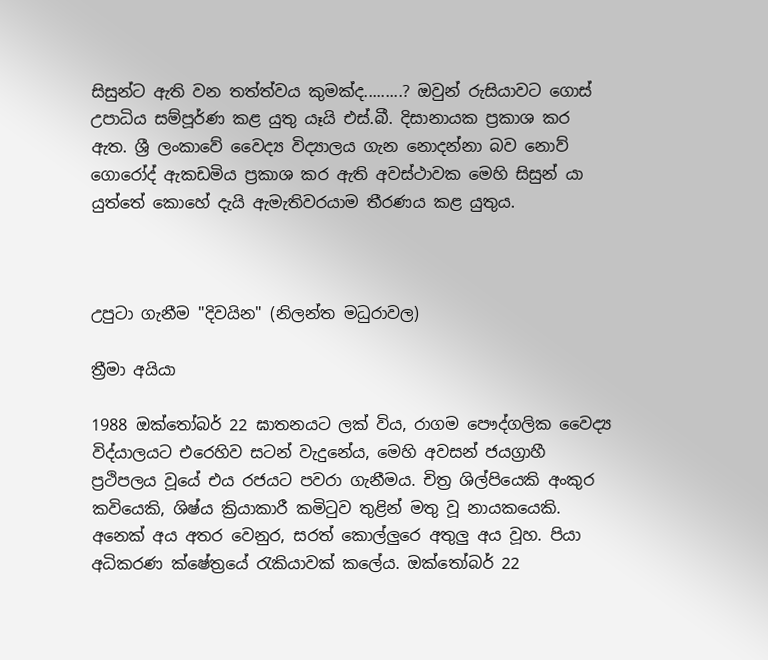සිසුන්ට ඇති වන තත්ත්වය කුමක්‌ද.........? ඔවුන් රුසියාවට ගොස්‌ උපාධිය සම්පූර්ණ කළ යුතු යෑයි එස්‌.බී. දිසානායක ප්‍රකාශ කර ඇත. ශ්‍රී ලංකාවේ වෛද්‍ය විද්‍යාලය ගැන නොදන්නා බව නොව් ගොරෝද් ඇකඩමිය ප්‍රකාශ කර ඇති අවස්‌ථාවක මෙහි සිසුන් යා යුත්තේ කොහේ දැයි ඇමැතිවරයාම තීරණය කළ යුතුය.



උපුටා ගැනීම "දිවයින" (නිලන්ත මධුරාවල)

ත්‍රීමා අයියා

1988 ඔක්තෝබර් 22 ඝාතනයට ලක් විය, රාගම පෞද්ගලික වෛද්‍ය විද්යාලයට එරෙහිව සටන් වැදුනේය, මෙහි අවසන් ජයග්‍රාහී ප්‍රථිපලය වූයේ එය රජයට පවරා ගැනීමය. චිත්‍ර ශිල්පියෙකි අංකුර කවියෙකි, ශිෂ්ය ක්‍රියාකාරී කමිටුව තුළින් මතු වූ නායකයෙකි. අනෙක් අය අතර වෙනුර, සරත් කොල්ලුරෙ අතුලු අය වූහ. පියා අධිකරණ ක්ෂේත්‍රයේ රැකියාවක් කලේය. ඔක්තෝබර් 22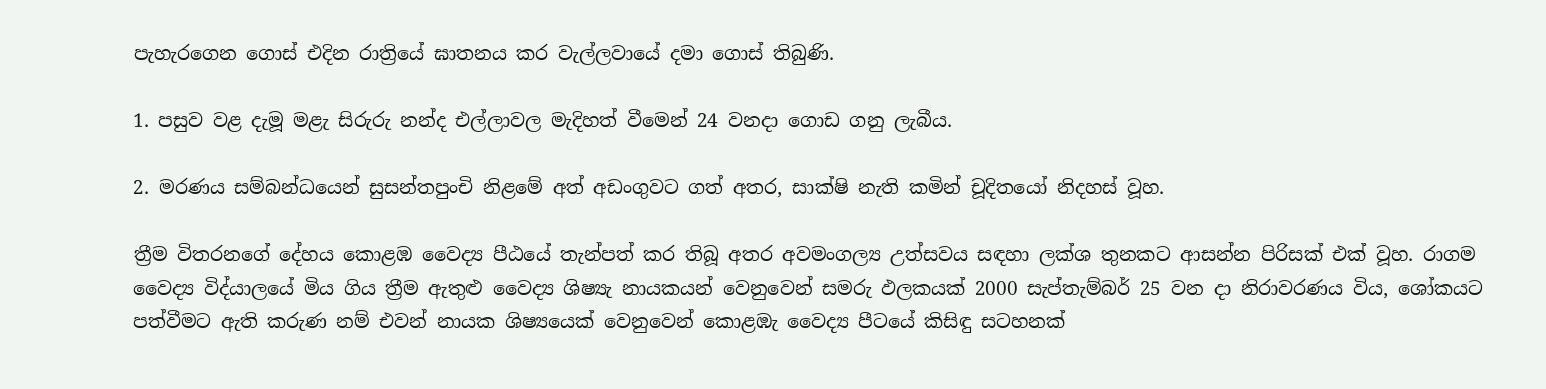පැහැරගෙන ගොස් එදින රාත්‍රියේ ඝාතනය කර වැල්ලවායේ දමා ගොස් තිබුණි.

1. පසුව වළ දැමූ මළැ සිරුරු නන්ද එල්ලාවල මැදිහත් වීමෙන් 24 වනදා ගොඩ ගනු ලැබීය.

2. මරණය සම්බන්ධයෙන් සුසන්තපුංචි නිළමේ අත් අඩංගුවට ගත් අතර, සාක්ෂි නැති කමින් චූදිතයෝ නිදහස් වූහ.

ත්‍රීම විතරනගේ දේහය කොළඹ වෛද්‍ය පීඨයේ තැන්පත් කර තිබූ අතර අවමංගල්‍ය උත්සවය සඳහා ලක්ශ තුනකට ආසන්න පිරිසක් එක් වූහ. රාගම වෛද්‍ය විද්යාලයේ මිය ගිය ත්‍රීම ඇතුළු වෛද්‍ය ශිෂ්‍යැ නායකයන් වෙනුවෙන් සමරු ඵලකයක් 2000 සැප්තැම්බර් 25 වන දා නිරාවරණය විය, ශෝකයට පත්වීමට ඇති කරුණ නම් එවන් නායක ශිෂ්‍යයෙක් වෙනුවෙන් කොළඹැ වෛද්‍ය පීටයේ කිසිඳු සටහනක්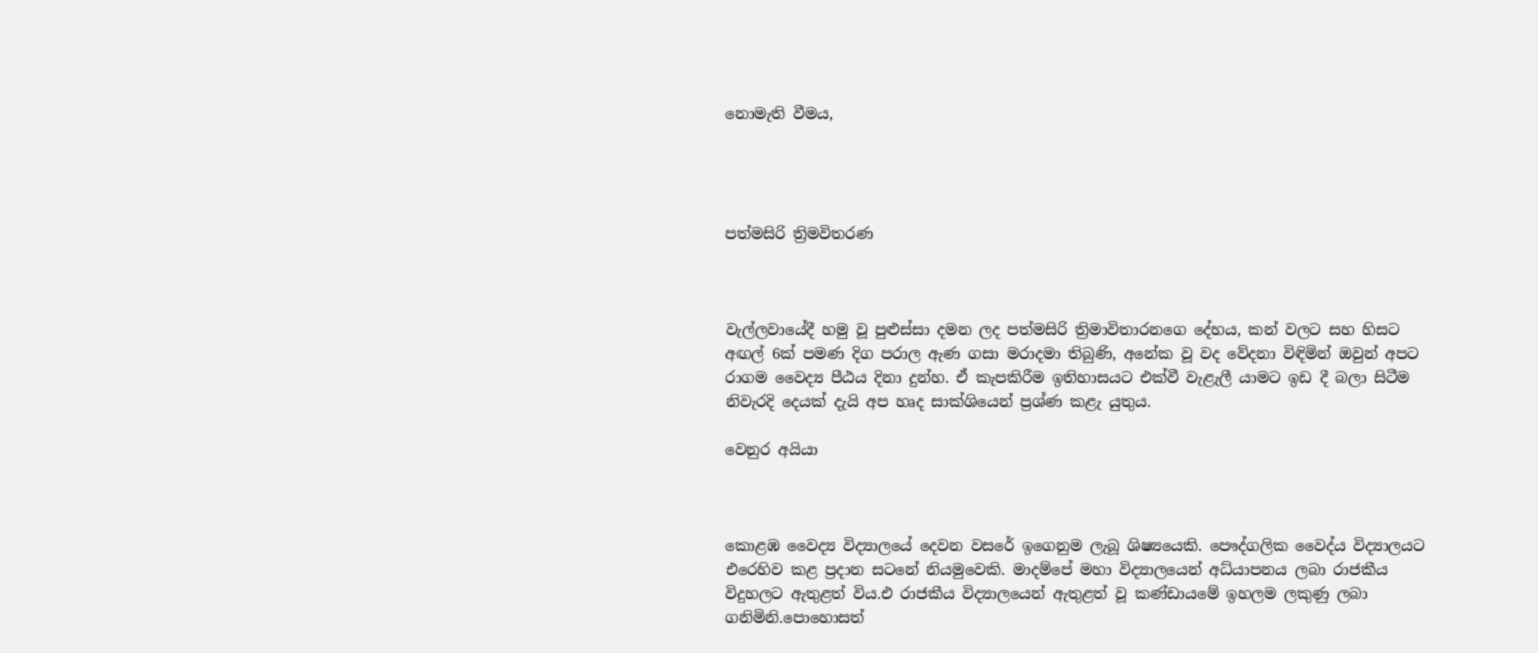නොමැති වීමය,




පත්මසිරි ත්‍රිමවිතරණ



වැල්ලවායේදී හමු වූ පුළුස්සා දමන ලද පත්මසිරි ත්‍රිමාවිතාරනගෙ දේහය, කන් වලට සහ හිසට අඟල් 6ක් පමණ දිග පරාල ඇණ ගසා මරාදමා තිබුණි, අනේක වූ වද වේදනා විඳිමින් ඔවුන් අපට රාගම වෛද්‍ය පීඨය දිනා දුන්හ. ඒ කැපකිරීම ඉතිහාසයට එක්වී වැළැලී යාමට ඉඩ දී බලා සිටීම නිවැරදි දෙයක් දැයි අප හෘද සාක්ශියෙන් ප්‍රශ්ණ කළැ යුතුය.

වෙනුර අයියා



කොළඹ වෛද්‍ය විද්‍යාලයේ දෙවන වසරේ ඉගෙනුම ලැබූ ශිෂ්‍යයෙකි. පෞද්ගලික වෛද්ය විද්‍යාලයට එරෙහිව කළ ප්‍රදාන සටනේ නියමුවෙකි. මාදම්පේ මහා විද්‍යාලයෙන් අධ්යාපනය ලබා රාජකීය විදුහලට ඇතුළත් විය.එ රාජකීය විද්‍යාලයෙන් ඇතුළත් වූ කණ්ඩායමේ ඉහලම ලකුණු ලබා ගනිමිනි.පොහොසත්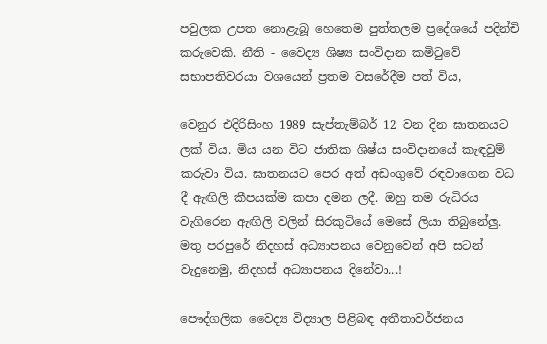පවුලක උපත නොළැබූ හෙතෙම පුත්තලම ප්‍රදේශයේ පදින්චි කරුවෙකි. නීති - වෛද්‍ය ශිෂ්‍ය සංවිදාන කමිටුවේ සභාපතිවරයා වශයෙන් ප්‍රතම වසරේදීම පත් විය,

වෙනුර එදිරිසිංහ 1989 සැප්තැම්බර් 12 වන දින ඝාතනයට ලක් විය. මිය යන විට ජාතික ශිෂ්ය සංවිදානයේ කැඳවුම් කරුවා විය. ඝාතනයට පෙර අත් අඩංගුවේ රඳවාගෙන වධ දී ඇඟිලි කීපයක්ම කපා දමන ලදී. ඔහු තම රුධිරය වැගිරෙන ඇඟිලි වලින් සිරකුටියේ මෙසේ ලියා තිබුනේලු.
මතු පරපුරේ නිදහස් අධ්‍යාපනය වෙනුවෙන් අපි සටන් වැදුනෙමු, නිදහස් අධ්‍යාපනය දිනේවා...!

පෞද්ගලික වෛද්‍ය විද්‍යාල පිළිබඳ අතීතාවර්ජනය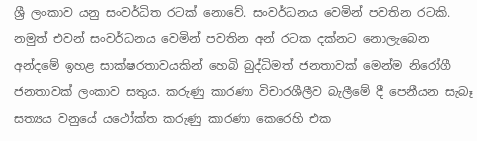ශ්‍රී ලංකාව යනු සංවර්ධිත රටක් නොවේ. සංවර්ධනය වෙමින් පවතින රටකි. නමුත් එවන් සංවර්ධනය වෙමින් පවතින අන් රටක දක්නට නොලැබෙන අන්දමේ ඉහළ සාක්ෂරතාවයකින් හෙබි බුද්ධිමත් ජනතාවක් මෙන්ම නිරෝගී ජනතාවක් ලංකාව සතුය. කරුණු කාරණා විචාරශීලීව බැලීමේ දී පෙනීයන සැබෑ සත්‍යය වනුයේ යථෝක්ත කරුණු කාරණා කෙරෙහි එක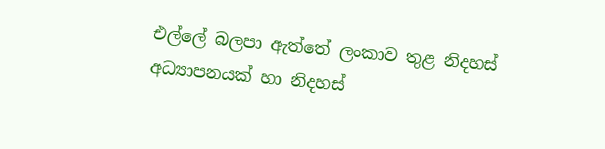එල්ලේ බලපා ඇත්තේ ලංකාව තුළ නිදහස් අධ්‍යාපනයක් හා නිදහස්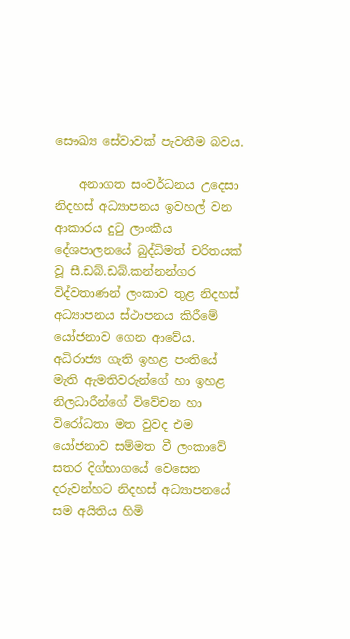සෞඛ්‍ය සේවාවක් පැවතීම බවය.

    අනාගත සංවර්ධනය උදෙසා නිදහස් අධ්‍යාපනය ඉවහල් වන ආකාරය දුටු ලාංකීය දේශපාලනයේ බුද්ධිමත් චරිතයක් වූ සී.ඩබ්.ඩබ්.කන්නන්ගර විද්වතාණන් ලංකාව තුළ නිදහස් අධ්‍යාපනය ස්ථාපනය කිරීමේ යෝජනාව ගෙන ආවේය. අධිරාජ්‍ය ගැති ඉහළ පංතියේ මැති ඇමතිවරුන්ගේ හා ඉහළ නිලධාරීන්ගේ විවේචන හා විරෝධතා මත වුවද එම යෝජනාව සම්මත වී ලංකාවේ සතර දිග්භාගයේ වෙසෙන දරුවන්හට නිදහස් අධ්‍යාපනයේ සම අයිතිය හිමි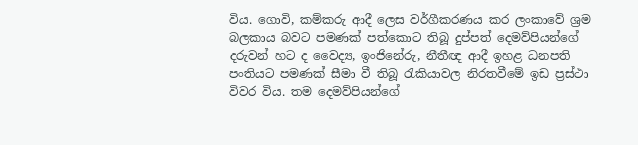විය. ගොවි, කම්කරු ආදී ලෙස වර්ගීකරණය කර ලංකාවේ ශ්‍රම බලකාය බවට පමණක් පත්කොට තිබූ දුප්පත් දෙමව්පියන්ගේ දරුවන් හට ද වෛද්‍ය, ඉංජිනේරු, නීතීඥ ආදී ඉහළ ධනපති පංතියට පමණක් සීමා වී තිබූ රැකියාවල නිරතවීමේ ඉඩ ප්‍රස්ථා විවර විය. තම දෙමව්පියන්ගේ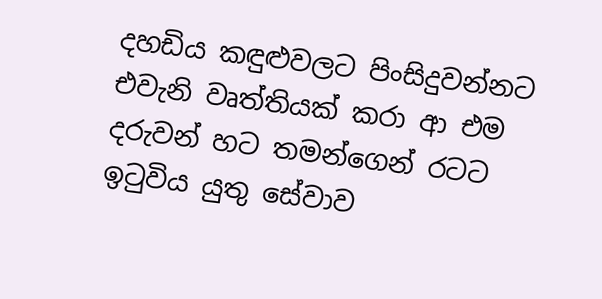දහඩිය කඳුළුවලට පිංසිදුවන්නට එවැනි වෘත්තියක් කරා ආ එම දරුවන් හට තමන්ගෙන් රටට ඉටුවිය යුතු සේවාව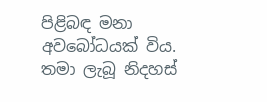පිළිබඳ මනා අවබෝධයක් විය. තමා ලැබූ නිදහස්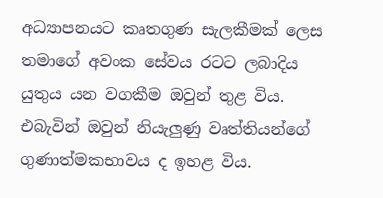අධ්‍යාපනයට කෘතගුණ සැලකීමක් ලෙස තමාගේ අවංක සේවය රටට ලබාදිය යුතුය යන වගකීම ඔවුන් තුළ විය. එබැවින් ඔවුන් නියැලුණු වෘත්තියන්ගේ ගුණාත්මකභාවය ද ඉහළ විය.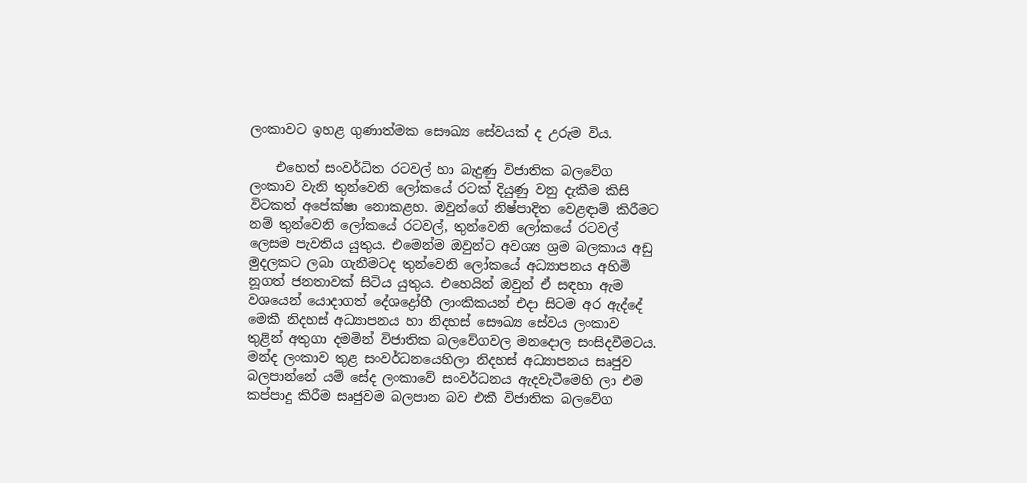ලංකාවට ඉහළ ගුණාත්මක සෞඛ්‍ය සේවයක් ද උරුම විය.

    එහෙත් සංවර්ධිත රටවල් හා බැදුණු විජාතික බලවේග ලංකාව වැනි තුන්වෙනි ලෝකයේ රටක් දියුණු වනු දැකීම කිසි විටකත් අපේක්ෂා නොකළහ. ඔවුන්ගේ නිෂ්පාදිත වෙළඳාම් කිරීමට නම් තුන්වෙනි ලෝකයේ රටවල්, තුන්වෙනි ලෝකයේ රටවල් ලෙසම පැවතිය යුතුය. එමෙන්ම ඔවුන්ට අවශ්‍ය ශ්‍රම බලකාය අඩු මුදලකට ලබා ගැනීමටද තුන්වෙනි ලෝකයේ අධ්‍යාපනය අහිමි නූගත් ජනතාවක් සිටිය යුතුය. එහෙයින් ඔවුන් ඒ සඳහා ඇම වශයෙන් යොදාගත් දේශද්‍රෝහී ලාංකිකයන් එදා සිටම අර ඇද්දේ මෙකී නිදහස් අධ්‍යාපනය හා නිදහස් සෞඛ්‍ය සේවය ලංකාව තුළින් අතුගා දමමින් විජාතික බලවේගවල මනදොල සංසිදවීමටය. මන්ද ලංකාව තුළ සංවර්ධනයෙහිලා නිදහස් අධ්‍යාපනය සෘජුව බලපාන්නේ යම් සේද ලංකාවේ සංවර්ධනය ඇදවැටීමෙහි ලා එම කප්පාදු කිරීම සෘජුවම බලපාන බව එකී විජාතික බලවේග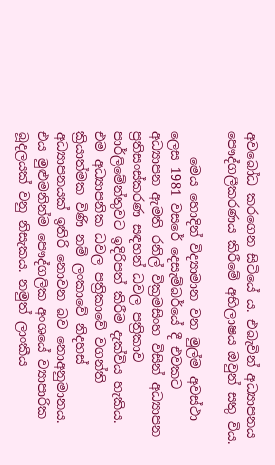අවබෝධ කරගෙන සිටියේ ය. එබැවින් අධ්‍යාපනය පෞද්ගලීකරණය කිරීමේ අභිලාෂය ඔවුන් සතු විය.

    මෙය හොදින් විද්‍යාමාන වන මුල්ම අවස්ථා ලෙස 1981 වසරේ දෙසැම්බර්යේ දී එවකට අධ්‍යාපන ඇමති රනිල් වික්‍රමසිංහ විසින් අධ්‍යාපන ප්‍රතිසංස්කරණ සඳහන් ධවල පත්‍රිකාව පාර්ලිමේන්තුවට ඉදිරිපත් කිරීම දැක්විය හැකිය. එම අධ්‍යාපනික ධවල පත්‍රිකාවේ වගන්ති ක්‍රියාත්මක විණි නම් ලංකාවේ නිදහස් අධ්‍යාපනයක් ඉතිරි නොවන බව නොඅනුමානය. එය මුළුමනින්ම පෞද්ගලික අංශයේ ව්‍යාපාරික බූදලයක් වනු නිසැකය. නමුත් ලාංකීය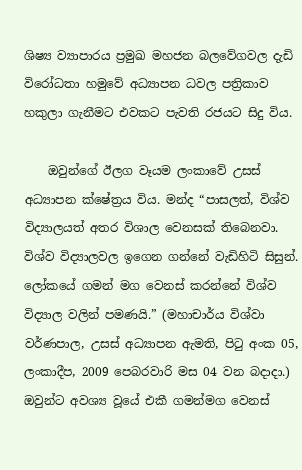ශිෂ්‍ය ව්‍යාපාරය ප්‍රමුඛ මහජන බලවේගවල දැඩි විරෝධතා හමුවේ අධ්‍යාපන ධවල පත්‍රිකාව හකුලා ගැනීමට එවකට පැවති රජයට සිදු විය.

    ඔවුන්ගේ ඊලග වෑයම ලංකාවේ උසස් අධ්‍යාපන ක්ෂේත්‍රය විය. මන්ද “පාසලත්, විශ්ව විද්‍යාලයත් අතර විශාල වෙනසක් තිබෙනවා. විශ්ව විද්‍යාලවල ඉගෙන ගන්නේ වැඩිහිටි සිසුන්. ලෝකයේ ගමන් මග වෙනස් කරන්නේ විශ්ව විද්‍යාල වලින් පමණයි.” (මහාචාර්ය විශ්වා වර්ණපාල, උසස් අධ්‍යාපන ඇමති, පිටු අංක 05, ලංකාදීප, 2009 පෙබරවාරි මස 04 වන බදාදා.) ඔවුන්ට අවශ්‍ය වූයේ එකී ගමන්මග වෙනස්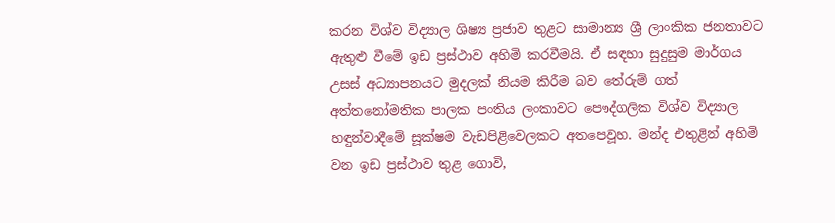කරන විශ්ව විද්‍යාල ශිෂ්‍ය ප්‍රජාව තුළට සාමාන්‍ය ශ්‍රී ලාංකික ජනතාවට ඇතුළු වීමේ ඉඩ ප්‍රස්ථාව අහිමි කරවීමයි. ඒ සඳහා සුදුසුම මාර්ගය උසස් අධ්‍යාපනයට මුදලක් නියම කිරීම බව තේරුම් ගත් අත්තනෝමතික පාලක පංතිය ලංකාවට පෞද්ගලික විශ්ව විද්‍යාල හඳුන්වාදීමේ සූක්ෂම වැඩපිළිවෙලකට අතපෙවූහ. මන්ද එතුළින් අහිමි වන ඉඩ ප්‍රස්ථාව තුළ ගොවි,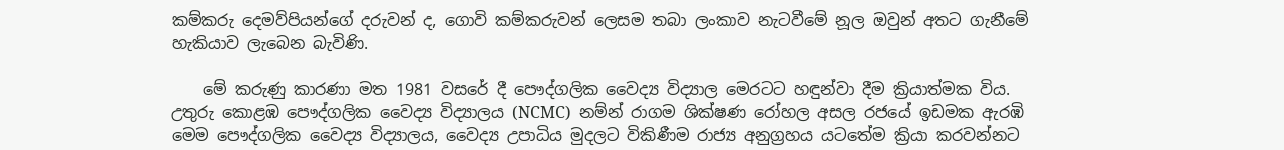කම්කරු දෙමව්පියන්ගේ දරුවන් ද, ගොවි කම්කරුවන් ලෙසම තබා ලංකාව නැටවීමේ නූල ඔවුන් අතට ගැනීමේ හැකියාව ලැබෙන බැවිණි.

    මේ කරුණු කාරණා මත 1981 වසරේ දී පෞද්ගලික වෛද්‍ය විද්‍යාල මෙරටට හඳුන්වා දීම ක්‍රියාත්මක විය. උතුරු කොළඹ පෞද්ගලික වෛද්‍ය විද්‍යාලය (NCMC)  නම්න් රාගම ශික්ෂණ රෝහල අසල රජයේ ඉඩමක ඇරඹි මෙම පෞද්ගලික වෛද්‍ය විද්‍යාලය, වෛද්‍ය උපාධිය මුදලට විකිණීම රාජ්‍ය අනුග්‍රහය යටතේම ක්‍රියා කරවන්නට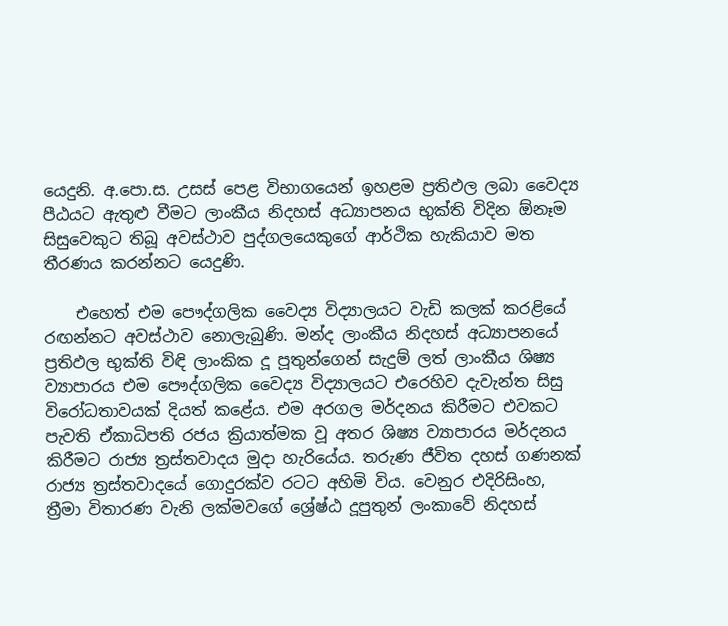යෙදුනි. අ.පො.ස. උසස් පෙළ විභාගයෙන් ඉහළම ප්‍රතිඵල ලබා වෛද්‍ය පීඨයට ඇතුළු වීමට ලාංකීය නිදහස් අධ්‍යාපනය භුක්ති විදින ඕනෑම සිසුවෙකුට තිබූ අවස්ථාව පුද්ගලයෙකුගේ ආර්ථික හැකියාව මත තීරණය කරන්නට යෙදුණි.

    එහෙත් එම පෞද්ගලික වෛද්‍ය විද්‍යාලයට වැඩි කලක් කරළියේ රඟන්නට අවස්ථාව නොලැබුණි. මන්ද ලාංකීය නිදහස් අධ්‍යාපනයේ ප්‍රතිඵල භුක්ති විඳි ලාංකික දූ පූතුන්ගෙන් සැදුම් ලත් ලාංකීය ශිෂ්‍ය ව්‍යාපාරය එම පෞද්ගලික වෛද්‍ය විද්‍යාලයට එරෙහිව දැවැන්ත සිසු විරෝධතාවයක් දියත් කළේය. එම අරගල මර්දනය කිරීමට එවකට පැවති ඒකාධිපති රජය ක්‍රියාත්මක වූ අතර ශිෂ්‍ය ව්‍යාපාරය මර්දනය කිරීමට රාජ්‍ය ත්‍රස්තවාදය මුදා හැරියේය. තරුණ ජීවිත දහස් ගණනක් රාජ්‍ය ත්‍රස්තවාදයේ ගොදුරක්ව රටට අහිමි විය. වෙනුර එදිරිසිංහ, ත්‍රීමා විතාරණ වැනි ලක්මවගේ ශ්‍රේෂ්ඨ දූපුතුන් ලංකාවේ නිදහස්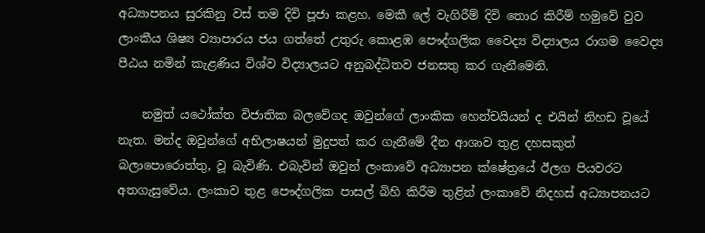අධ්‍යාපනය සුරකිනු වස් තම දිවි පූජා කළහ. මෙකී ලේ වැගිරීම් දිවි තොර කිරීම් හමුවේ වුව ලාංකීය ශිෂ්‍ය ව්‍යාපාරය ජය ගත්තේ උතුරු කොළඹ පෞද්ගලික වෛද්‍ය විද්‍යාලය රාගම වෛද්‍ය පීඨය නමින් කැළණිය විශ්ව විද්‍යාලයට අනුබද්ධිතව ජනසතු කර ගැනීමෙනි.

    නමුත් යථෝක්ත විජාතික බලවේගද ඔවුන්ගේ ලාංකික හෙන්චයියන් ද එයින් නිහඩ වූයේ නැත. මන්ද ඔවුන්ගේ අභිලාෂයන් මුදුපත් කර ගැනීමේ දීන ආශාව තුළ දහසකුත් බලාපොරොත්තු, වූ බැවිණි. එබැවින් ඔවුන් ලංකාවේ අධ්‍යාපන ක්ෂේත්‍රයේ ඊලග පියවරට අතගැසුවේය. ලංකාව තුළ පෞද්ගලික පාසල් බිහි කිරීම තුළින් ලංකාවේ නිදහස් අධ්‍යාපනයට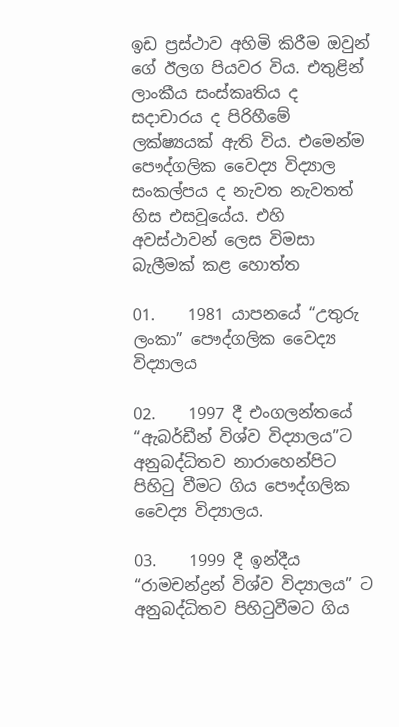ඉඩ ප්‍රස්ථාව අහිමි කිරීම ඔවුන් ගේ ඊලග පියවර විය. එතුළින් ලාංකීය සංස්කෘතිය ද සදාචාරය ද පිරිහීමේ ලක්ෂ්‍යයක් ඇති විය. එමෙන්ම පෞද්ගලික වෛද්‍ය විද්‍යාල සංකල්පය ද නැවත නැවතත් හිස එසවූයේය. එහි අවස්ථාවන් ලෙස විමසා බැලීමක් කළ හොත්ත

01.    1981 යාපනයේ “උතුරු ලංකා” පෞද්ගලික වෛද්‍ය විද්‍යාලය

02.    1997 දී එංගලන්තයේ “ඇබර්ඩීන් විශ්ව විද්‍යාලය”ට අනුබද්ධිතව නාරාහෙන්පිට පිහිටු වීමට ගිය පෞද්ගලික වෛද්‍ය විද්‍යාලය.

03.    1999 දී ඉන්දීය  “රාමචන්ද්‍රන් විශ්ව විද්‍යාලය” ට අනුබද්ධිතව පිහිටුවීමට ගිය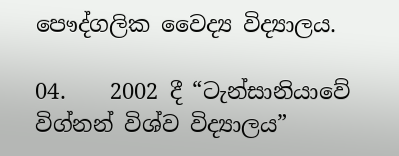පෞද්ගලික වෛද්‍ය විද්‍යාලය.

04.    2002 දී “ටැන්සානියාවේ විග්නන් විශ්ව විද්‍යාලය”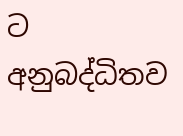ට අනුබද්ධිතව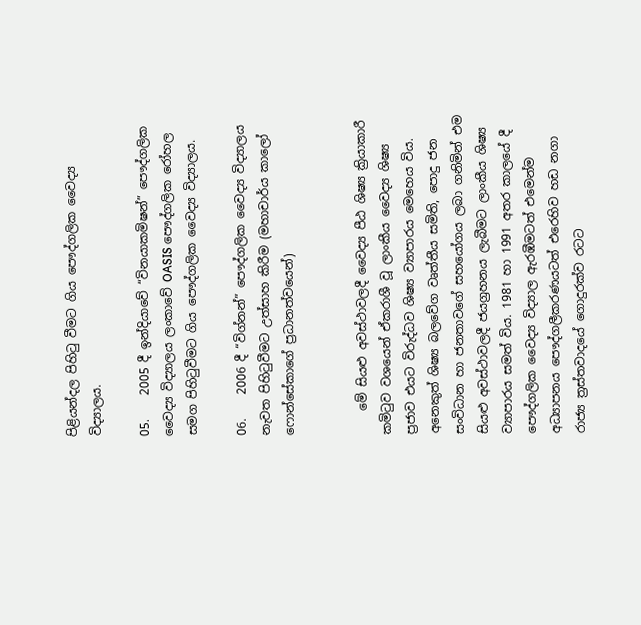පිළියන්දල පිහිටු වීමට ගිය පෞද්ගලික වෛද්‍ය විද්‍යාලය.

05.    2005 දී ඉන්දියාවේ “විනයාකමිෂන්” පෞද්ගලික වෛද්‍ය විද්‍යාලය ලංකාවේ OASIS පෞද්ගලික රෝහල සමග පිහිටුවීමට ගිය පෞද්ගලික වෛද්‍ය විද්‍යාලය.

06.    2006 දී “විග්නන්” පෞද්ගලික වෛද්‍ය විද්‍යාලය නැවත පිහිටුවීමට උත්සාහ කිරීම (මහාචාර්ය කාලෝ ෆොන්සේකාගේ ප්‍රධානත්වයෙන්)


    මේ සියළු අවස්ථාවලදී වෛද්‍ය පීඨ ශිෂ්‍ය ක්‍රියාකාරී කමිටුව වශයෙන් ඒකරාශී වූ ලාංකීය වෛද්‍ය ශිෂ්‍ය ප්‍රජාව එයට විරුද්ධව ශිෂ්‍ය ව්‍යාපාරය මෙහෙය විය. අනෙකුත් ශිෂ්‍ය බලවේග වෘත්තීය සමිති, පොදු ජන සංවිධාන හා ජනතාවගේ සහයෝගය ලබා ගනිමින් එම සියළු අවස්ථාවලදී ජයග්‍රහනය ලැබීමට ලාංකීය ශිෂ්‍ය ව්‍යාපාරය සමත් විය. 1981 හා 1991 අතර කාලයේ දී පෞද්ගලික වෛද්‍ය විද්‍යාල ඇරඹීමටත් එමෙන්ම අධ්‍යාපනය පෞද්ගලීකරණයටත් එරෙහිව හඩ නගා රාජ්‍ය ත්‍රස්තවාදයේ ගොදුරක්ව රටට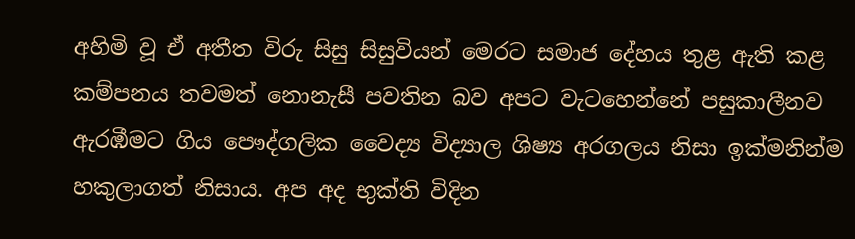අහිමි වූ ඒ අතීත විරු සිසු සිසුවියන් මෙරට සමාජ දේහය තුළ ඇති කළ කම්පනය තවමත් නොනැසී පවතින බව අපට වැටහෙන්නේ පසුකාලීනව ඇරඹීමට ගිය පෞද්ගලික වෛද්‍ය විද්‍යාල ශිෂ්‍ය අරගලය නිසා ඉක්මනින්ම හකුලාගත් නිසාය. අප අද භුක්ති විදින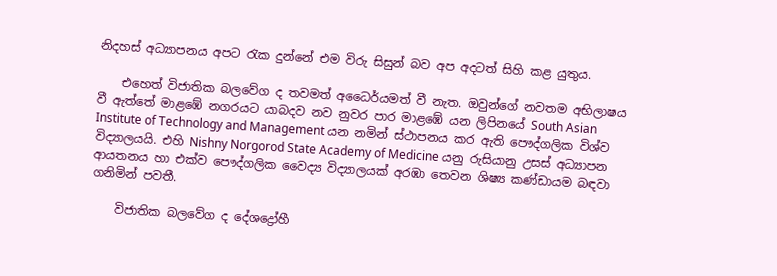නිදහස් අධ්‍යාපනය අපට රැක දුන්නේ එම විරු සිසුන් බව අප අදටත් සිහි කළ යුතුය.

    එහෙත් විජාතික බලවේග ද තවමත් අධෛර්යමත් වී නැත. ඔවුන්ගේ නවතම අභිලාෂය වී ඇත්තේ මාළඹේ නගරයට යාබදව නව නුවර පාර මාළඹේ යන ලිපිනයේ South Asian Institute of Technology and Management යන නමින් ස්ථාපනය කර ඇති පෞද්ගලික විශ්ව විද්‍යාලයයි. එහි Nishny Norgorod State Academy of Medicine යනු රුසියානු උසස් අධ්‍යාපන ආයතනය හා එක්ව පෞද්ගලික වෛද්‍ය විද්‍යාලයක් අරඹා තෙවන ශිෂ්‍ය කණ්ඩායම බඳවා ගනිමින් පවතී.

    විජාතික බලවේග ද දේශද්‍රෝහී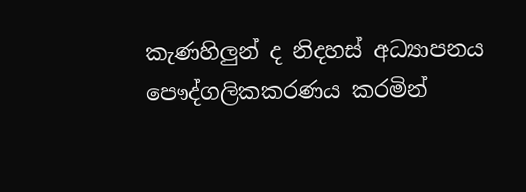කැණහිලුන් ද නිදහස් අධ්‍යාපනය පෞද්ගලිකකරණය කරමින්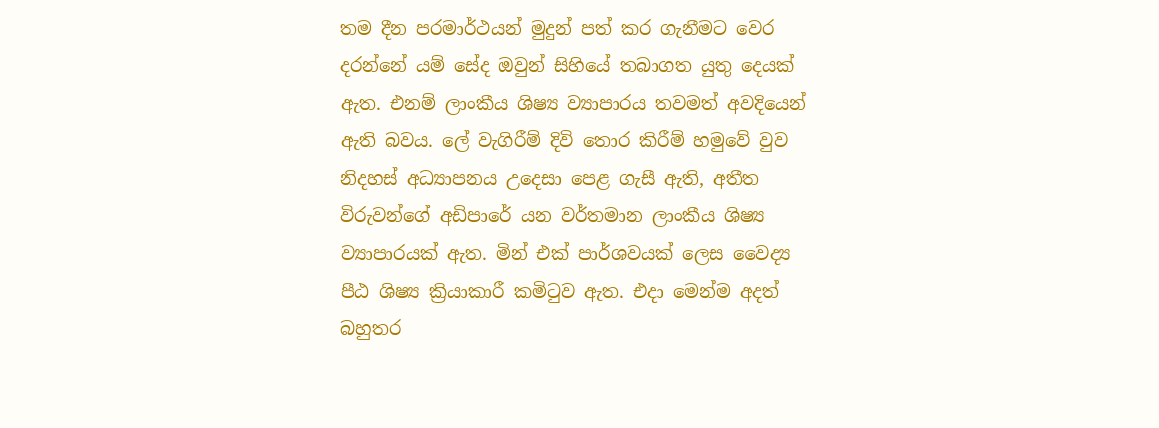තම දීන පරමාර්ථයන් මුදුන් පත් කර ගැනීමට වෙර දරන්නේ යම් සේද ඔවුන් සිහියේ තබාගත යුතු දෙයක් ඇත. එනම් ලාංකීය ශිෂ්‍ය ව්‍යාපාරය තවමත් අවදියෙන් ඇති බවය. ලේ වැගිරීම් දිවි තොර කිරීම් හමුවේ වුව නිදහස් අධ්‍යාපනය උදෙසා පෙළ ගැසී ඇති, අතීත විරුවන්ගේ අඩිපාරේ යන වර්තමාන ලාංකීය ශිෂ්‍ය ව්‍යාපාරයක් ඇත. මින් එක් පාර්ශවයක් ලෙස වෛද්‍ය පීඨ ශිෂ්‍ය ක්‍රියාකාරී කමිටුව ඇත. එදා මෙන්ම අදත් බහුතර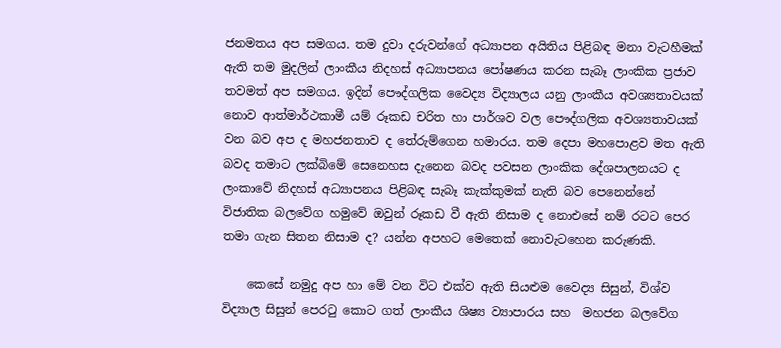ජනමතය අප සමගය. තම දුවා දරුවන්ගේ අධ්‍යාපන අයිතිය පිළිබඳ මනා වැටහීමක් ඇති තම මුදලින් ලාංකීය නිදහස් අධ්‍යාපනය පෝෂණය කරන සැබෑ ලාංකික ප්‍රජාව තවමත් අප සමගය. ඉදින් පෞද්ගලික වෛද්‍ය විද්‍යාලය යනු ලාංකීය අවශ්‍යතාවයක් නොව ආත්මාර්ථකාමී යම් රූකඩ චරිත හා පාර්ශව වල පෞද්ගලික අවශ්‍යතාවයක් වන බව අප ද මහජනතාව ද තේරුම්ගෙන හමාරය. තම දෙපා මහපොළව මත ඇති බවද තමාට ලක්බිමේ සෙනෙහස දැනෙන බවද පවසන ලාංකික දේශපාලනයට ද ලංකාවේ නිදහස් අධ්‍යාපනය පිළිබඳ සැබෑ කැක්කුමක් නැති බව පෙනෙන්නේ විජාතික බලවේග හමුවේ ඔවුන් රූකඩ වී ඇති නිසාම ද නොඑසේ නම් රටට පෙර තමා ගැන සිතන නිසාම ද? යන්න අපහට මෙතෙක් නොවැටහෙන කරුණකි.

    කෙසේ නමුදු අප හා මේ වන විට එක්ව ඇති සියළුම වෛද්‍ය සිසුන්, විශ්ව විද්‍යාල සිසුන් පෙරටු කොට ගත් ලාංකීය ශිෂ්‍ය ව්‍යාපාරය සහ  මහජන බලවේග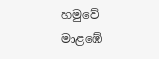හමුවේ මාළඹේ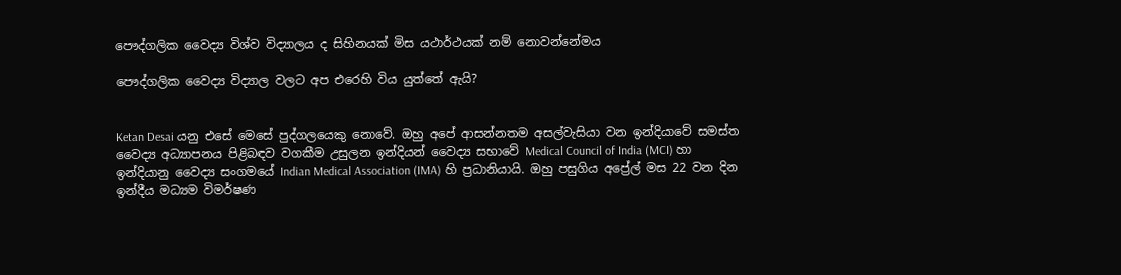පෞද්ගලික වෛද්‍ය විශ්ව විද්‍යාලය ද සිහිනයක් මිස යථාර්ථයක් නම් නොවන්නේමය

පෞද්ගලික වෛද්‍ය විද්‍යාල වලට අප එරෙහි විය යුත්තේ ඇයි?


Ketan Desai යනු එසේ මෙසේ පුද්ගලයෙකු නොවේ. ඔහු අපේ ආසන්නතම අසල්වැසියා වන ඉන්දියාවේ සමස්ත වෛද්‍ය අධ්‍යාපනය පිළිබඳව වගකීම උසුලන ඉන්දියන් වෛද්‍ය සභාවේ Medical Council of India (MCI) හා ඉන්දියානු වෛද්‍ය සංගමයේ Indian Medical Association (IMA) හි ප්‍රධානියායි. ඔහු පසුගිය අප්‍රේල් මස 22 වන දින ඉන්දීය මධ්‍යම විමර්ෂණ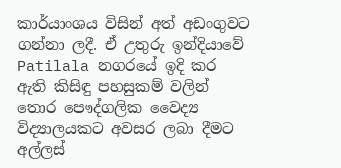කාර්යාංශය විසින් අත් අඩංගුවට ගන්නා ලදී. ඒ උතුරු ඉන්දියාවේ Patilala නගරයේ ඉදි කර ඇති කිසිඳු පහසුකම් වලින් තොර පෞද්ගලික වෛද්‍ය විද්‍යාලයකට අවසර ලබා දීමට අල්ලස්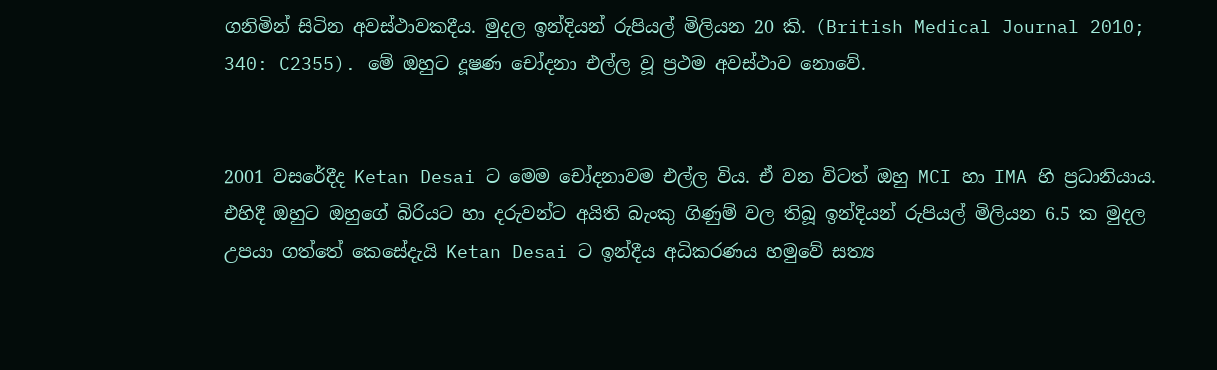ගනිමින් සිටින අවස්ථාවකදීය. මුදල ඉන්දියන් රුපියල් මිලියන 20 කි. (British Medical Journal 2010; 340: C2355). මේ ඔහුට දූෂණ චෝදනා එල්ල වූ ප්‍රථම අවස්ථාව නොවේ.


2001 වසරේදීද Ketan Desai ට මෙම චෝදනාවම එල්ල විය. ඒ වන විටත් ඔහු MCI හා IMA හි ප්‍රධානියාය. එහිදී ඔහුට ඔහුගේ බිරියට හා දරුවන්ට අයිති බැංකු ගිණුම් වල තිබූ ඉන්දියන් රුපියල් මිලියන 6.5 ක මුදල උපයා ගත්තේ කෙසේදැයි Ketan Desai ට ඉන්දීය අධිකරණය හමුවේ සත්‍ය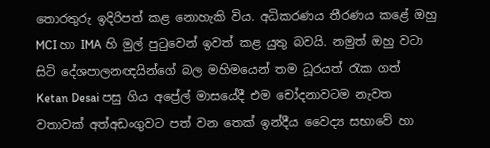තොරතුරු ඉදිරිපත් කළ නොහැකි විය. අධිකරණය තීරණය කළේ ඔහු MCI හා IMA හි මුල් පුටුවෙන් ඉවත් කළ යුතු බවයි. නමුත් ඔහු වටා සිටි දේශපාලනඥයින්ගේ බල මහිමයෙන් තම ධූරයත් රැක ගත් Ketan Desai පසු ගිය අප්‍රේල් මාසයේදී එම චෝදනාවටම නැවත වතාවක් අත්අඩංගුවට පත් වන තෙක් ඉන්දීය වෛද්‍ය සභාවේ හා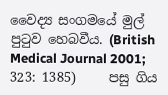වෛද්‍ය සංගමයේ මුල් පුටුව හෙබවීය. (British Medical Journal 2001; 323: 1385)     පසු ගිය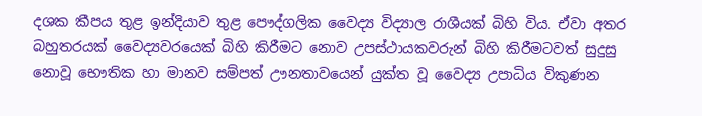දශක කීපය තුළ ඉන්දියාව තුළ පෞද්ගලික වෛද්‍ය විද්‍යාල රාශීයක් බිහි විය. ඒවා අතර බහුතරයක් වෛද්‍යවරයෙක් බිහි කිරීමට නොව උපස්ථායකවරුන් බිහි කිරීමටවත් සුදුසු නොවූ භෞතික හා මානව සම්පත් ඌනතාවයෙන් යුක්ත වූ වෛද්‍ය උපාධිය විකුණන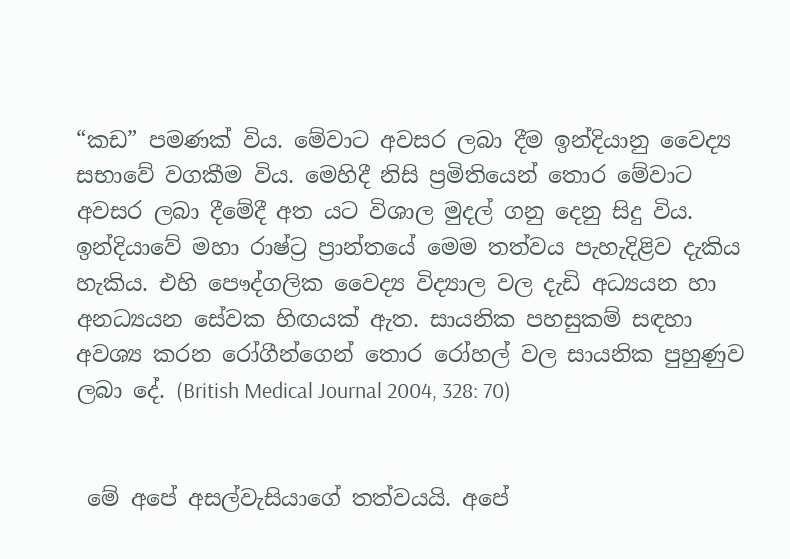“කඩ” පමණක් විය. මේවාට අවසර ලබා දීම ඉන්දියානු වෛද්‍ය සභාවේ වගකීම විය. මෙහිදී නිසි ප්‍රමිතියෙන් තොර මේවාට අවසර ලබා දීමේදී අත යට විශාල මුදල් ගනු දෙනු සිදු විය. ඉන්දියාවේ මහා රාෂ්ට්‍ර ප්‍රාන්තයේ මෙම තත්වය පැහැදිළිව දැකිය හැකිය. එහි පෞද්ගලික වෛද්‍ය විද්‍යාල වල දැඩි අධ්‍යයන හා අනධ්‍යයන සේවක හිඟයක් ඇත. සායනික පහසුකම් සඳහා අවශ්‍ය කරන රෝගීන්ගෙන් තොර රෝහල් වල සායනික පුහුණුව ලබා දේ. (British Medical Journal 2004, 328: 70)


 මේ අපේ අසල්වැසියාගේ තත්වයයි. අපේ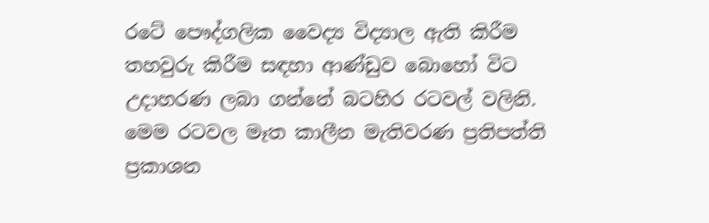රටේ පෞද්ගලික වෛද්‍ය විද්‍යාල ඇති කිරීම තහවුරු කිරීම සඳහා ආණ්ඩුව බොහෝ විට උදාහරණ ලබා ගන්නේ බටහිර රටවල් වලිනි. මෙම රටවල මෑත කාලීන මැතිවරණ ප්‍රතිපත්ති ප්‍රකාශන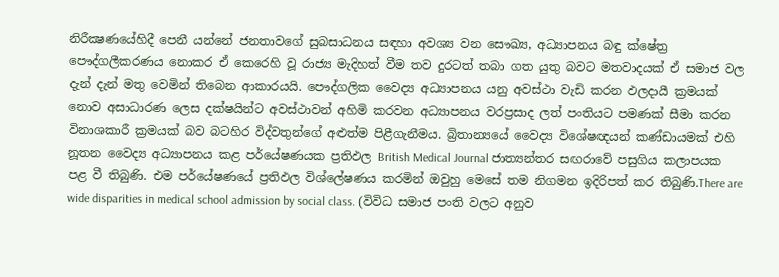නිරීක්‍ෂණයේහිදී පෙනී යන්නේ ජනතාවගේ සුබසාධනය සඳහා අවශ්‍ය වන සෞඛ්‍ය, අධ්‍යාපනය බඳු ක්ෂේත්‍ර පෞද්ගලීකරණය නොකර ඒ කෙරෙහි වූ රාජ්‍ය මැදිහත් වීම තව දුරටත් තබා ගත යුතු බවට මතවාදයක් ඒ සමාජ වල දැන් දැන් මතු වෙමින් තිබෙන ආකාරයයි. පෞද්ගලික වෛද්‍ය අධ්‍යාපනය යනු අවස්ථා වැඩි කරන ඵලදායී ක්‍රමයක් නොව අසාධාරණ ලෙස දක්ෂයින්ට අවස්ථාවන් අහිමි කරවන අධ්‍යාපනය වරප්‍රසාද ලත් පංතියට පමණක් සීමා කරන විනාශකාරී ක්‍රමයක් බව බටහිර විද්වතුන්ගේ අළුත්ම පිළීගැනීමය. බ්‍රිතාන්‍යයේ වෛද්‍ය විශේෂඥයන් කණ්ඩායමක් එහි නූතන වෛද්‍ය අධ්‍යාපනය කළ පර්යේෂණයක ප්‍රතිඵල British Medical Journal ජාත්‍යන්තර සඟරාවේ පසුගිය කලාපයක පළ වී තිබුණි. එම පර්යේෂණයේ ප්‍රතිඵල විශ්ලේෂණය කරමින් ඔවුහු මෙසේ තම නිගමන ඉදිරිපත් කර තිබුණි.There are wide disparities in medical school admission by social class. (විවිධ සමාජ පංති වලට අනුව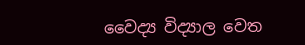වෛද්‍ය විද්‍යාල වෙත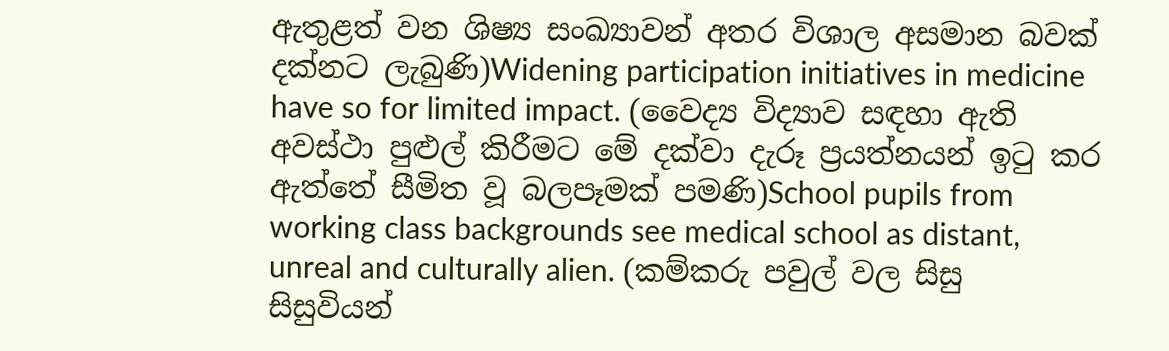ඇතුළත් වන ශිෂ්‍ය සංඛ්‍යාවන් අතර විශාල අසමාන බවක් දක්නට ලැබුණි)Widening participation initiatives in medicine have so for limited impact. (වෛද්‍ය විද්‍යාව සඳහා ඇති අවස්ථා පුළුල් කිරීමට මේ දක්වා දැරූ ප්‍රයත්නයන් ඉටු කර ඇත්තේ සීමිත වූ බලපෑමක් පමණි)School pupils from working class backgrounds see medical school as distant, unreal and culturally alien. (කම්කරු පවුල් වල සිසු සිසුවියන්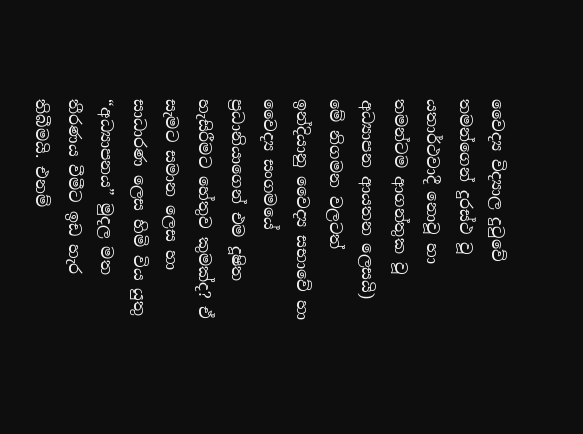වෛද්‍ය විද්‍යාල දුටුවේ තමන්ගෙන් දුරස්ථ වූ යතාර්ථවාදී නොවූ හා තමන්ටම ආගන්තුක වූ අධ්‍යාපන ආයතන ලෙසයි)     මේ නිගමන වලටත් ඉන්දියානු වෛද්‍ය සභාවේ හා වෛද්‍ය සංගමයේ ප්‍රධානියාගෙන් එම දූෂිත හැසිරීමට හේතුව කුමක්ද? ඒ සැමට සමාන ලෙස හා සාධාරණ ලෙස හිමි විය යුතු “අධ්‍යාපනය” මුදල මත තීරණය වීමීට ඉඩ හැර තිබීමයි. එනම්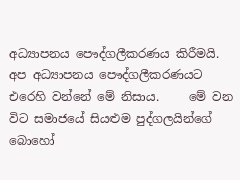අධ්‍යාපනය පෞද්ගලීකරණය කිරීමයි. අප අධ්‍යාපනය පෞද්ගලීකරණයට එරෙහි වන්නේ මේ නිසාය.     මේ වන විට සමාජයේ සියළුම පුද්ගලයින්ගේ බොහෝ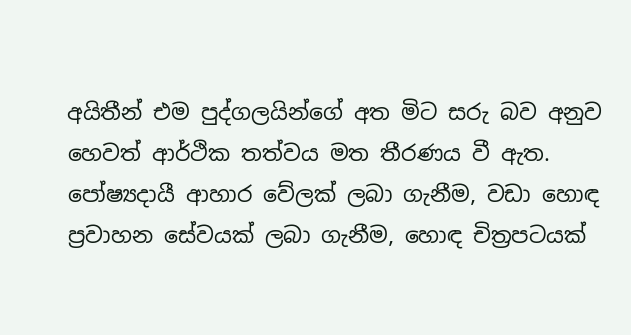අයිතීන් එම පුද්ගලයින්ගේ අත මිට සරු බව අනුව හෙවත් ආර්ථික තත්වය මත තීරණය වී ඇත. පෝෂ්‍යදායී ආහාර වේලක් ලබා ගැනීම, වඩා හොඳ ප්‍රවාහන සේවයක් ලබා ගැනීම, හොඳ චිත්‍රපටයක්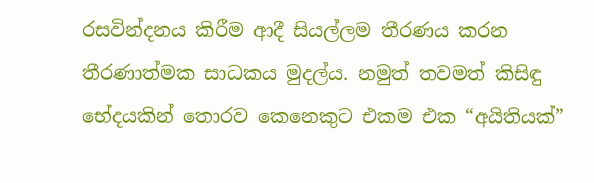රසවින්දනය කිරීම ආදී සියල්ලම තීරණය කරන තීරණාත්මක සාධකය මුදල්ය. නමුත් තවමත් කිසිඳු භේදයකින් තොරව කෙනෙකුට එකම එක “අයිතියක්”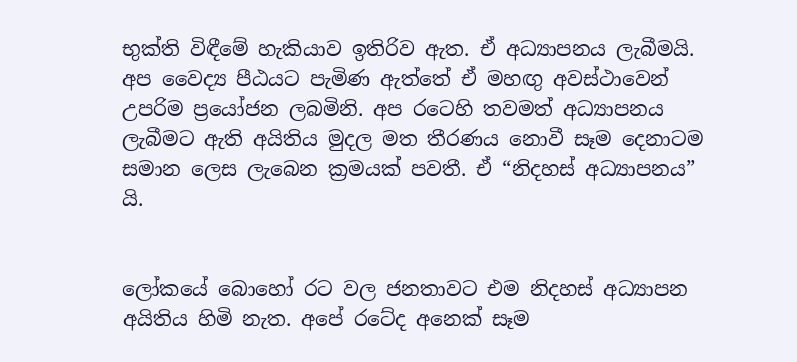භුක්ති විඳීමේ හැකියාව ඉතිරිව ඇත. ඒ අධ්‍යාපනය ලැබීමයි. අප වෛද්‍ය පීඨයට පැමිණ ඇත්තේ ඒ මහඟු අවස්ථාවෙන් උපරිම ප්‍රයෝජන ලබමිනි. අප රටෙහි තවමත් අධ්‍යාපනය ලැබීමට ඇති අයිතිය මුදල මත තීරණය නොවී සෑම දෙනාටම සමාන ලෙස ලැබෙන ක්‍රමයක් පවතී. ඒ “නිදහස් අධ්‍යාපනය” යි.


ලෝකයේ බොහෝ රට වල ජනතාවට එම නිදහස් අධ්‍යාපන අයිතිය හිමි නැත. අපේ රටේද අනෙක් සෑම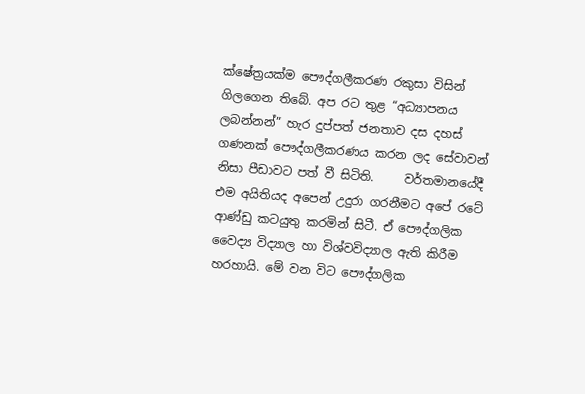ක්ෂේත්‍රයක්ම පෞද්ගලීකරණ රකුසා විසින් ගිලගෙන තිබේ. අප රට තුළ “අධ්‍යාපනය ලබන්නන්” හැර දුප්පත් ජනතාව දස දහස් ගණනක් පෞද්ගලීකරණය කරන ලද සේවාවන් නිසා පීඩාවට පත් වී සිටිති.     වර්තමානයේදී එම අයිතියද අපෙන් උදුරා ගරනීමට අපේ රටේ ආණ්ඩු කටයුතු කරමින් සිටී. ඒ පෞද්ගලික වෛද්‍ය විද්‍යාල හා විශ්වවිද්‍යාල ඇති කිරීම හරහායි. මේ වන විට පෞද්ගලික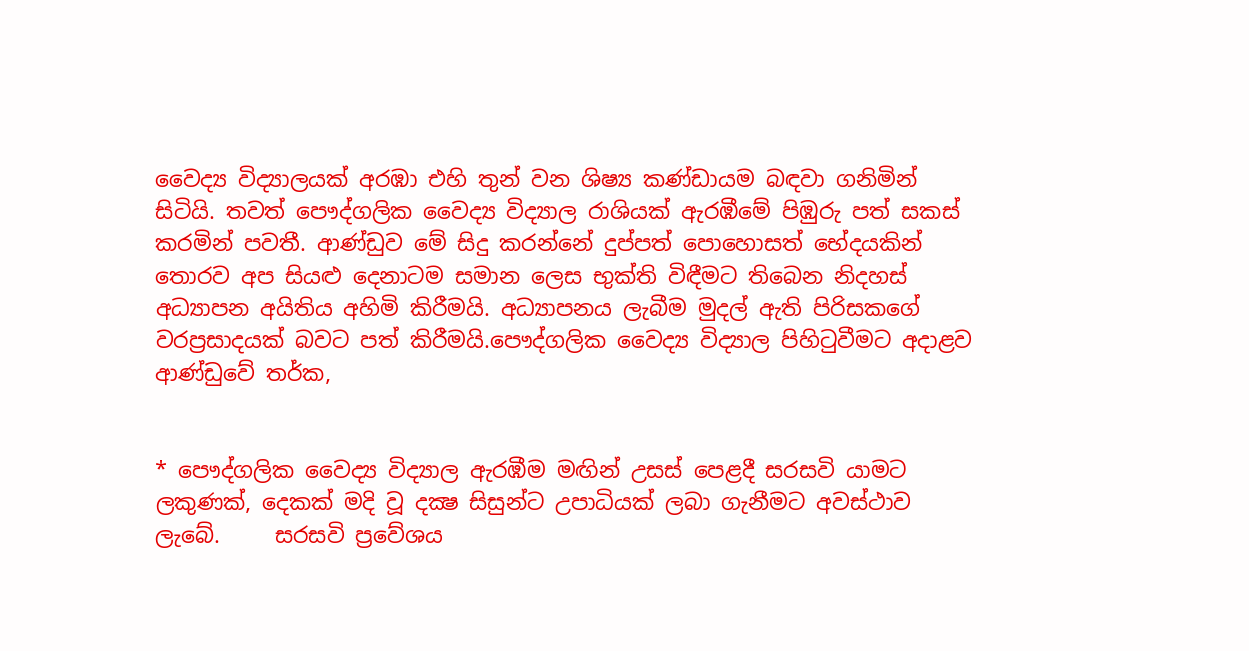වෛද්‍ය විද්‍යාලයක් අරඹා එහි තුන් වන ශිෂ්‍ය කණ්ඩායම බඳවා ගනිමින් සිටියි. තවත් පෞද්ගලික වෛද්‍ය විද්‍යාල රාශියක් ඇරඹීමේ පිඹුරු පත් සකස් කරමින් පවතී. ආණ්ඩුව මේ සිදු කරන්නේ දුප්පත් පොහොසත් භේදයකින් තොරව අප සියළු දෙනාටම සමාන ලෙස භුක්ති විඳීමට තිබෙන නිදහස් අධ්‍යාපන අයිතිය අහිමි කිරීමයි. අධ්‍යාපනය ලැබීම මුදල් ඇති පිරිසකගේ වරප්‍රසාදයක් බවට පත් කිරීමයි.පෞද්ගලික වෛද්‍ය විද්‍යාල පිහිටුවීමට අදාළව ආණ්ඩුවේ තර්ක,


* පෞද්ගලික වෛද්‍ය විද්‍යාල ඇරඹීම මඟින් උසස් පෙළදී සරසවි යාමට ලකුණක්, දෙකක් මදි වූ දක්‍ෂ සිසුන්ට උපාධියක් ලබා ගැනීමට අවස්ථාව ලැබේ.     සරසවි ප්‍රවේශය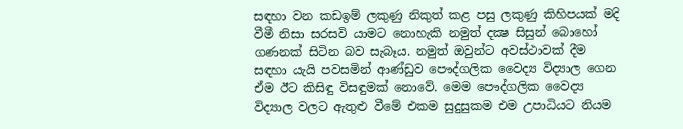සඳහා වන කඩඉම් ලකුණු නිකුත් කළ පසු ලකුණු කිහිපයක් මදි වීමී නිසා සරසවි යාමට නොහැකි නමුත් දක්‍ෂ සිසුන් බොහෝ ගණනක් සිටින බව සැබෑය. නමුත් ඔවුන්ට අවස්ථාවක් දීම සඳහා යැයි පවසමින් ආණ්ඩුව පෞද්ගලික වෛද්‍ය විද්‍යාල ගෙන ඒම ඊට කිසිඳු විසඳුමක් නොවේ. මෙම පෞද්ගලික වෛද්‍ය විද්‍යාල වලට ඇතුළු වීමේ එකම සුදුසුකම එම උපාධියට නියම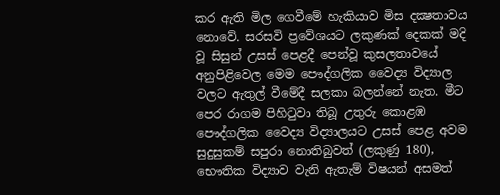කර ඇති මිල ගෙවීමේ හැකියාව මිස දක්‍ෂතාවය නොවේ. සරසවි ප්‍රවේශයට ලකුණක් දෙකක් මදි වූ සිසුන් උසස් පෙළදී පෙන්වූ කුසලතාවයේ අනුපිළිවෙල මෙම පෞද්ගලික වෛද්‍ය විද්‍යාල වලට ඇතුල් වීමේදී සලකා බලන්නේ නැත. මීට පෙර රාගම පිහිටුවා තිබූ උතුරු කොළඹ පෞද්ගලික වෛද්‍ය විද්‍යාලයට උසස් පෙළ අවම සුදුසුකම් සපුරා නොතිබුවත් (ලකුණු 180), භෞතික විද්‍යාව වැනි ඇතැම් විෂයන් අසමත්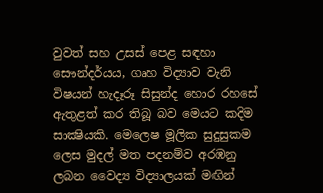වුවත් සහ උසස් පෙළ සඳහා සෞන්දර්යය, ගෘහ විද්‍යාව වැනි විෂයන් හැදෑරූ සිසුන්ද හොර රහසේ ඇතුළත් කර තිබූ බව මෙයට කදිම සාක්‍ෂියකි. මෙලෙෂ මූලික සුදුසුකම ලෙස මුදල් මත පදනම්ව අරඹනු ලබන වෛද්‍ය විද්‍යාලයක් මඟින්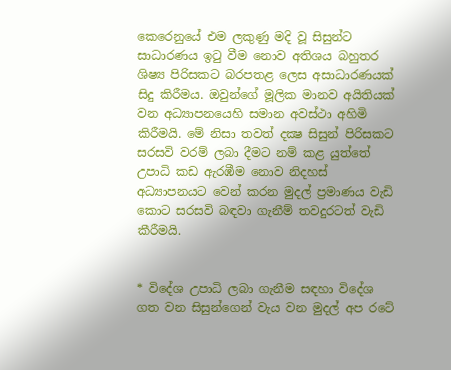කෙරෙනුයේ එම ලකුණු මදි වූ සිසුන්ට සාධාරණය ඉටු වීම නොව අතිශය බහුතර ශිෂ්‍ය පිරිසකට බරපතළ ලෙස අසාධාරණයක් සිදු කිරීමය. ඔවුන්ගේ මූලික මානව අයිතියක් වන අධ්‍යාපනයෙහි සමාන අවස්ථා අහිමි කිරීමයි. මේ නිසා තවත් දක්‍ෂ සිසුන් පිරිසකට සරසවි වරම් ලබා දීමට නම් කළ යුත්තේ උපාධි කඩ ඇරඹීම නොව නිදහස් අධ්‍යාපනයට වෙන් කරන මුදල් ප්‍රමාණය වැඩි කොට සරසවි බඳවා ගැනීම් තවදුරටත් වැඩි කීරීමයි.


* විදේශ උපාධි ලබා ගැනීම සඳහා විදේශ ගත වන සිසුන්ගෙන් වැය වන මුදල් අප රටේ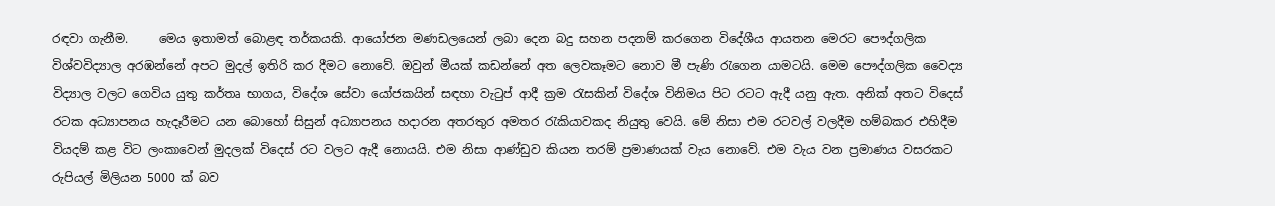රඳවා ගැනීම.     මෙය ඉතාමත් බොළඳ තර්කයකි. ආයෝජන මණඩලයෙන් ලබා දෙන බදු සහන පදනම් කරගෙන විදේශීය ආයතන මෙරට පෞද්ගලික විශ්වවිද්‍යාල අරඹන්නේ අපට මුදල් ඉතිරි කර දීමට නොවේ. ඔවුන් මීයක් කඩන්නේ අත ලෙවකෑමට නොව මී පැණි රැගෙන යාමටයි. මෙම පෞද්ගලික වෛද්‍ය විද්‍යාල වලට ගෙවිය යුතු කර්තෘ භාගය, විදේශ සේවා යෝජකයින් සඳහා වැටුප් ආදී ක්‍රම රැසකින් විදේශ විනිමය පිට රටට ඇදී යනු ඇත. අනික් අතට විදෙස් රටක අධ්‍යාපනය හැදෑරීමට යන බොහෝ සිසුන් අධ්‍යාපනය හදාරන අතරතුර අමතර රැකියාවකද නියුතු වෙයි. මේ නිසා එම රටවල් වලදීම හම්බකර එහිදීම වියදම් කළ විට ලංකාවෙන් මුදලක් විදෙස් රට වලට ඇදී නොයයි. එම නිසා ආණ්ඩුව කියන තරම් ප්‍රමාණයක් වැය නොවේ. එම වැය වන ප්‍රමාණය වසරකට රුපියල් මිලියන 5000 ක් බව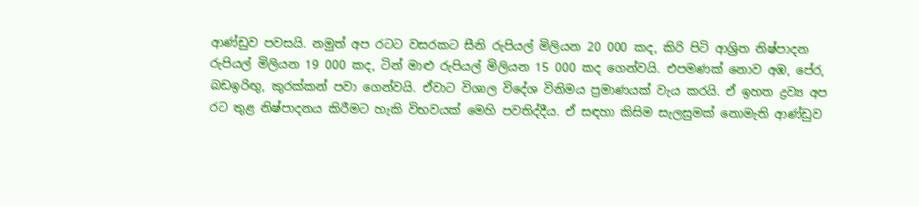ආණ්ඩුව පවසයි. නමුත් අප රටට වසරකට සීනි රුපියල් මිලියන 20 000 කද, කිරි පිටි ආශ්‍රිත නිෂ්පාදන රුපියල් මිලියන 19 000 කද, ටින් මාළු රුපියල් මිලියන 15 000 කද ගෙන්වයි. එපමණක් නොව අඹ, පේර, බඩඉරිඟු, කුරක්කන් පවා ගෙන්වයි. ඒවාට විශාල විදේශ විනිමය ප්‍රමාණයක් වැය කරයි. ඒ ඉහත ද්‍රව්‍ය අප රට තුළ නිෂ්පාදනය කිරීමට හැකි විභවයක් මෙහි පවතිද්දීය. ඒ සඳහා කිසිම සැලසුමක් නොමැති ආණ්ඩුව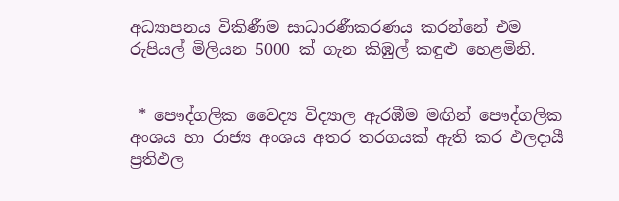අධ්‍යාපනය විකිණීම සාධාරණීකරණය කරන්නේ එම රුපියල් මිලියන 5000 ක් ගැන කිඹුල් කඳුළු හෙළමිනි.


 * පෞද්ගලික වෛද්‍ය විද්‍යාල ඇරඹීම මඟින් පෞද්ගලික අංශය හා රාජ්‍ය අංශය අතර තරගයක් ඇති කර ඵලදායී ප්‍රතිඵල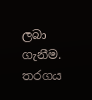ලබා ගැනීම.      තරගය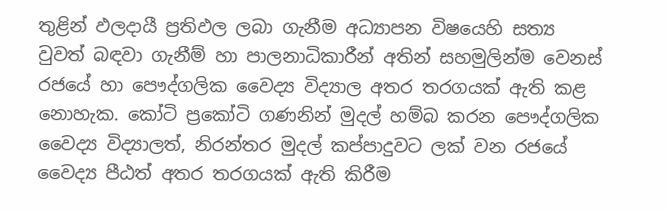තුළින් ඵලදායී ප්‍රතිඵල ලබා ගැනීම අධ්‍යාපන විෂයෙහි සත්‍ය වුවත් බඳවා ගැනීම් හා පාලනාධිකාරීන් අතින් සහමුලින්ම වෙනස් රජයේ හා පෞද්ගලික වෛද්‍ය විද්‍යාල අතර තරගයක් ඇති කළ නොහැක. කෝටි ප්‍රකෝටි ගණනින් මුදල් හම්බ කරන පෞද්ගලික වෛද්‍ය විද්‍යාලත්, නිරන්තර මුදල් කප්පාදුවට ලක් වන රජයේ වෛද්‍ය පීඨත් අතර තරගයක් ඇති කිරීම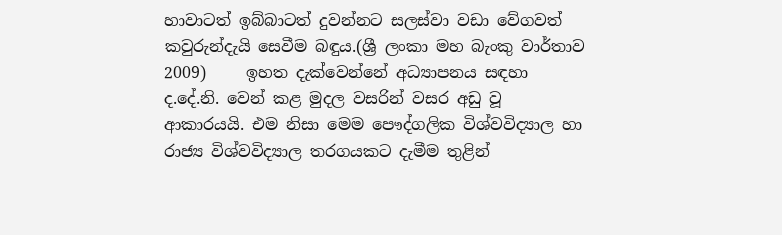හාවාටත් ඉබ්බාටත් දුවන්නට සලස්වා වඩා වේගවත් කවුරුන්දැයි සෙවීම බඳුය.(ශ්‍රී ලංකා මහ බැංකු වාර්තාව 2009)     ඉහත දැක්වෙන්නේ අධ්‍යාපනය සඳහා ද.දේ.නි. වෙන් කළ මුදල වසරින් වසර අඩු වූ ආකාරයයි. එම නිසා මෙම පෞද්ගලික විශ්වවිද්‍යාල හා රාජ්‍ය විශ්වවිද්‍යාල තරගයකට දැමීම තුළින්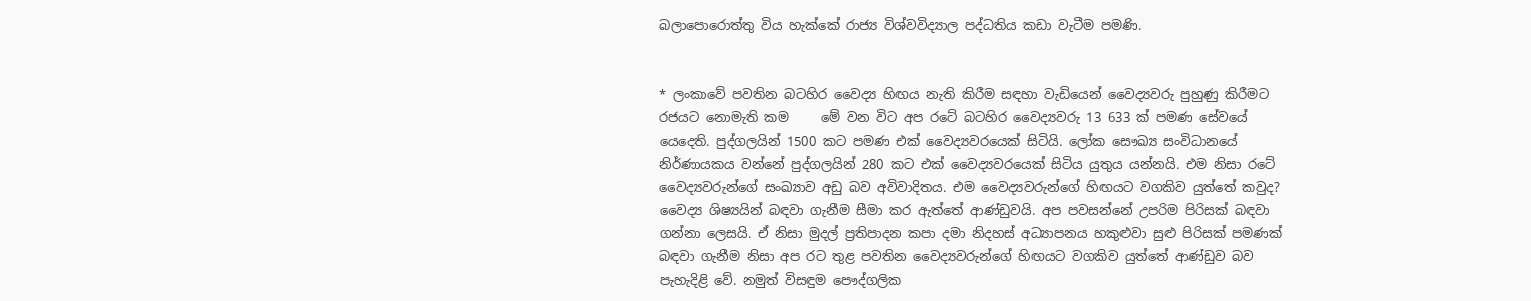බලාපොරොත්තු විය හැක්කේ රාජ්‍ය විශ්වවිද්‍යාල පද්ධතිය කඩා වැටීම පමණි.


* ලංකාවේ පවතින බටහිර වෛද්‍ය හිඟය නැති කිරීම සඳහා වැඩියෙන් වෛද්‍යවරු පුහුණු කිරීමට රජයට නොමැති කම     මේ වන විට අප රටේ බටහිර වෛද්‍යවරු 13 633 ක් පමණ සේවයේ යෙදෙති. පුද්ගලයින් 1500 කට පමණ එක් වෛද්‍යවරයෙක් සිටියි. ලෝක සෞඛ්‍ය සංවිධානයේ නිර්ණායකය වන්නේ පුද්ගලයින් 280 කට එක් වෛද්‍යවරයෙක් සිටිය යුතුය යන්නයි. එම නිසා රටේ වෛද්‍යවරුන්ගේ සංඛ්‍යාව අඩු බව අවිවාදිතය. එම වෛද්‍යවරුන්ගේ හිඟයට වගකිව යුත්තේ කවුද? වෛද්‍ය ශිෂ්‍යයින් බඳවා ගැනීම සීමා කර ඇත්තේ ආණ්ඩුවයි. අප පවසන්නේ උපරිම පිරිසක් බඳවා ගන්නා ලෙසයි. ඒ නිසා මුදල් ප්‍රතිපාදන කපා දමා නිදහස් අධ්‍යාපනය හකුළුවා සුළු පිරිසක් පමණක් බඳවා ගැනීම නිසා අප රට තුළ පවතින වෛද්‍යවරුන්ගේ හිඟයට වගකිව යුත්තේ ආණ්ඩුව බව පැහැදිළි වේ. නමුත් විසඳුම පෞද්ගලික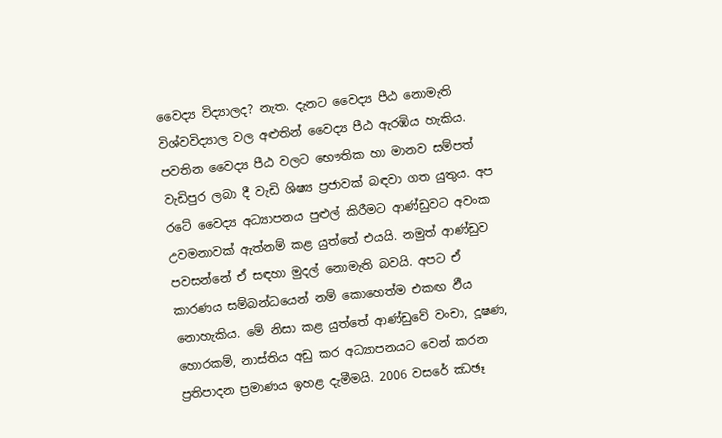වෛද්‍ය විද්‍යාලද? නැත. දැනට වෛද්‍ය පීඨ නොමැති විශ්වවිද්‍යාල වල අළුතින් වෛද්‍ය පීඨ ඇරඹිය හැකිය. පවතින වෛද්‍ය පීඨ වලට භෞතික හා මානව සම්පත් වැඩිපුර ලබා දී වැඩි ශිෂ්‍ය ප්‍රජාවක් බඳවා ගත යුතුය. අප රටේ වෛද්‍ය අධ්‍යාපනය පුළුල් කිරීමට ආණ්ඩුවට අවංක උවමනාවක් ඇත්නම් කළ යුත්තේ එයයි. නමුත් ආණ්ඩුව පවසන්නේ ඒ සඳහා මුදල් නොමැති බවයි. අපට ඒ කාරණය සම්බන්ධයෙන් නම් කොහෙත්ම එකඟ ඵීය නොහැකිය. මේ නිසා කළ යුත්තේ ආණ්ඩුවේ වංචා, දූෂණ, හොරකම්, නාස්තිය අඩු කර අධ්‍යාපනයට වෙන් කරන ප්‍රතිපාදන ප්‍රමාණය ඉහළ දැමීමයි. 2006 වසරේ ඣඡෑ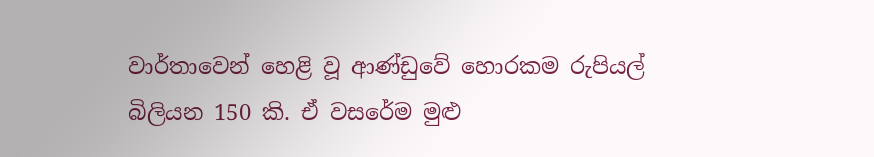වාර්තාවෙන් හෙළි වූ ආණ්ඩුවේ හොරකම රුපියල් බිලියන 150 කි. ඒ වසරේම මුළු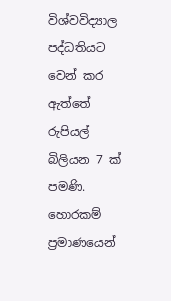විශ්වවිද්‍යාල පද්ධතියට වෙන් කර ඇත්තේ රුපියල් බිලියන 7 ක් පමණි. හොරකම් ප්‍රමාණයෙන්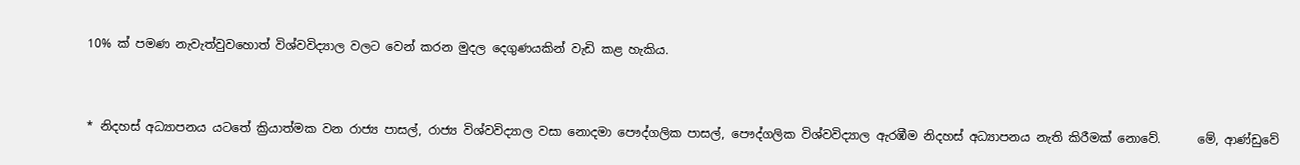10% ක් පමණ නැවැත්වුවහොත් විශ්වවිද්‍යාල වලට වෙන් කරන මුදල දෙගුණයකින් වැඩි කළ හැකිය.


* නිදහස් අධ්‍යාපනය යටතේ ක්‍රියාත්මක වන රාජ්‍ය පාසල්, රාජ්‍ය විශ්වවිද්‍යාල වසා නොදමා පෞද්ගලික පාසල්, පෞද්ගලික විශ්වවිද්‍යාල ඇරඹීම නිදහස් අධ්‍යාපනය නැති කිරීමක් නොවේ.      මේ, ආණ්ඩුවේ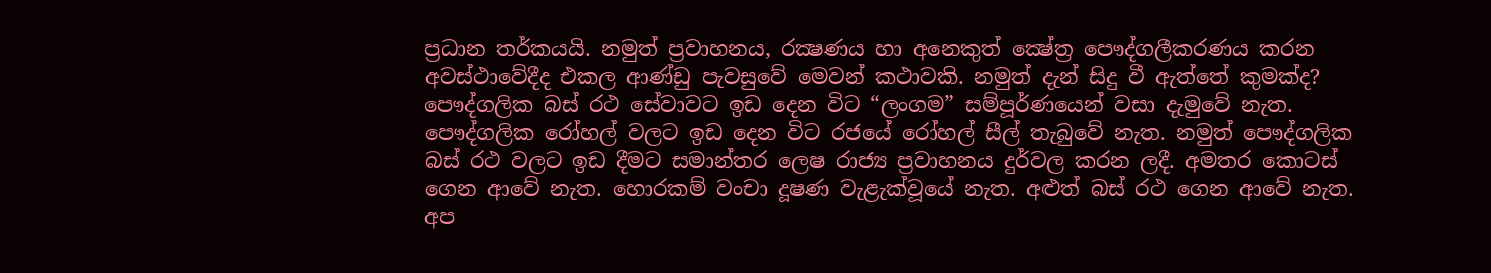ප්‍රධාන තර්කයයි. නමුත් ප්‍රවාහනය, රක්‍ෂණය හා අනෙකුත් ක්‍ෂේත්‍ර පෞද්ගලීකරණය කරන අවස්ථාවේදීද එකල ආණ්ඩු පැවසුවේ මෙවන් කථාවකි. නමුත් දැන් සිදු වී ඇත්තේ කුමක්ද? පෞද්ගලික බස් රථ සේවාවට ඉඩ දෙන විට “ලංගම” සම්පූර්ණයෙන් වසා දැමුවේ නැත. පෞද්ගලික රෝහල් වලට ඉඩ දෙන විට රජයේ රෝහල් සීල් තැබුවේ නැත. නමුත් පෞද්ගලික බස් රථ වලට ඉඩ දීමට සමාන්තර ලෙෂ රාජ්‍ය ප්‍රවාහනය දුර්වල කරන ලදී. අමතර කොටස් ගෙන ආවේ නැත. හොරකම් වංචා දූෂණ වැළැක්වූයේ නැත. අළුත් බස් රථ ගෙන ආවේ නැත. අප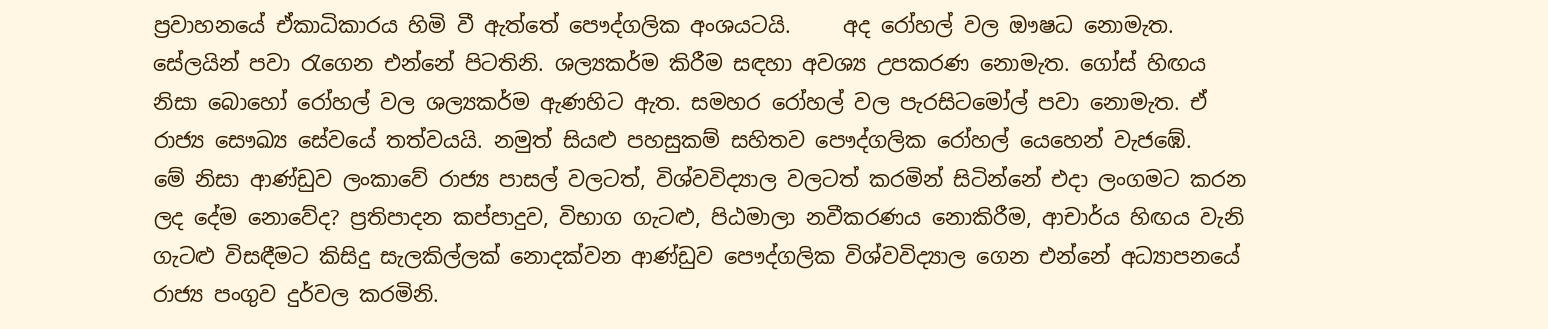ප්‍රවාහනයේ ඒකාධිකාරය හිමි වී ඇත්තේ පෞද්ගලික අංශයටයි.     අද රෝහල් වල ඖෂධ නොමැත. සේලයින් පවා රැගෙන එන්නේ පිටතිනි. ශල්‍යකර්ම කිරීම සඳහා අවශ්‍ය උපකරණ නොමැත. ගෝස් හිඟය නිසා බොහෝ රෝහල් වල ශල්‍යකර්ම ඇණහිට ඇත. සමහර රෝහල් වල පැරසිටමෝල් පවා නොමැත. ඒ රාජ්‍ය සෞඛ්‍ය සේවයේ තත්වයයි. නමුත් සියළු පහසුකම් සහිතව පෞද්ගලික රෝහල් යෙහෙන් වැජඹේ.     මේ නිසා ආණ්ඩුව ලංකාවේ රාජ්‍ය පාසල් වලටත්, විශ්වවිද්‍යාල වලටත් කරමින් සිටින්නේ එදා ලංගමට කරන ලද දේම නොවේද? ප්‍රතිපාදන කප්පාදුව, විභාග ගැටළු, පිඨමාලා නවීකරණය නොකිරීම, ආචාර්ය හිඟය වැනි ගැටළු විසඳීමට කිසිදු සැලකිල්ලක් නොදක්වන ආණ්ඩුව පෞද්ගලික විශ්වවිද්‍යාල ගෙන එන්නේ අධ්‍යාපනයේ රාජ්‍ය පංගුව දුර්වල කරමිනි.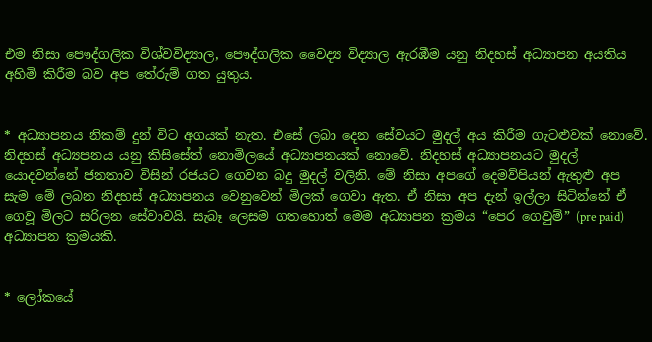එම නිසා පෞද්ගලික විශ්වවිද්‍යාල, පෞද්ගලික වෛද්‍ය විද්‍යාල ඇරඹීම යනු නිදහස් අධ්‍යාපන අයතිය අහිමි කිරීම බව අප තේරුම් ගත යුතුය.


* අධ්‍යාපනය නිකම් දුන් විට අගයක් නැත. එසේ ලබා දෙන සේවයට මුදල් අය කිරීම ගැටළුවක් නොවේ.      නිදහස් අධ්‍යපනය යනු කිසිසේත් නොමිලයේ අධ්‍යාපනයක් නොවේ. නිදහස් අධ්‍යාපනයට මුදල් යොදවන්නේ ජනතාව විසින් රජයට ගෙවන බදු මුදල් වලිනි. මේ නිසා අපගේ දෙමව්පියන් ඇතුළු අප සැම මේ ලබන නිදහස් අධ්‍යාපනය වෙනුවෙන් මිලක් ගෙවා ඇත. ඒ නිසා අප දැන් ඉල්ලා සිටින්නේ ඒ ගෙවූ මිලට සරිලන සේවාවයි. සැබෑ ලෙසම ගතහොත් මෙම අධ්‍යාපන ක්‍රමය “පෙර ගෙවුම්” (pre paid) අධ්‍යාපන ක්‍රමයකි.


* ලෝකයේ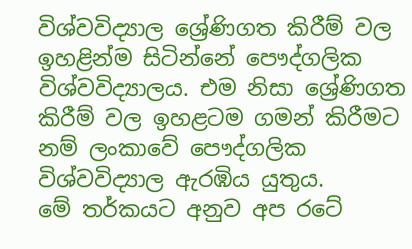විශ්වවිද්‍යාල ශ්‍රේණිගත කිරීම් වල ඉහළින්ම සිටින්නේ පෞද්ගලික විශ්වවිද්‍යාලය. එම නිසා ශ්‍රේණිගත කිරීම් වල ඉහළටම ගමන් කිරීමට නම් ලංකාවේ පෞද්ගලික විශ්වවිද්‍යාල ඇරඹිය යුතුය.     මේ තර්කයට අනුව අප රටේ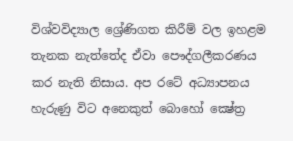විශ්වවිද්‍යාල ශ්‍රේණිගත කිරීම් වල ඉහළම තැනක නැත්තේද ඒවා පෞද්ගලීකරණය කර නැති නිසාය. අප රටේ අධ්‍යාපනය හැරුණු විට අනෙකුත් බොහෝ ක්‍ෂේත්‍ර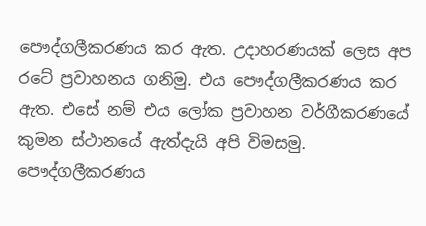පෞද්ගලීකරණය කර ඇත. උදාහරණයක් ලෙස අප රටේ ප්‍රවාහනය ගනිමු. එය පෞද්ගලීකරණය කර ඇත. එසේ නම් එය ලෝක ප්‍රවාහන වර්ගීකරණයේ කුමන ස්ථානයේ ඇත්දැයි අපි විමසමු. පෞද්ගලීකරණය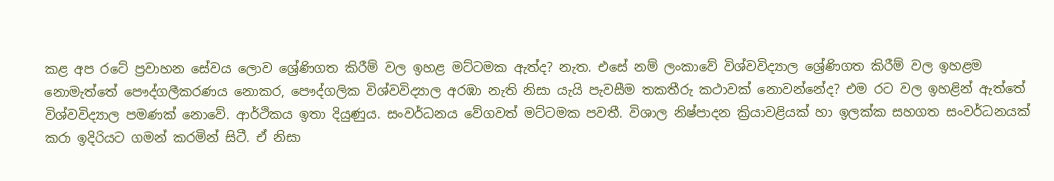කළ අප රටේ ප්‍රවාහන සේවය ලොව ශ්‍රේණිගත කිරීම් වල ඉහළ මට්ටමක ඇත්ද? නැත. එසේ නම් ලංකාවේ විශ්වවිද්‍යාල ශ්‍රේණිගත කිරීම් වල ඉහළම නොමැත්තේ පෞද්ගලීකරණය නොකර, පෞද්ගලික විශ්වවිද්‍යාල අරඹා නැති නිසා යැයි පැවසීම තකතීරු කථාවක් නොවන්නේද? එම රට වල ඉහළින් ඇත්තේ විශ්වවිද්‍යාල පමණක් නොවේ. ආර්ථිකය ඉතා දියුණුය. සංවර්ධනය වේගවත් මට්ටමක පවතී. විශාල නිෂ්පාදන ක්‍රියාවළියක් හා ඉලක්ක සහගත සංවර්ධනයක් කරා ඉදිරියට ගමන් කරමින් සිටී. ඒ නිසා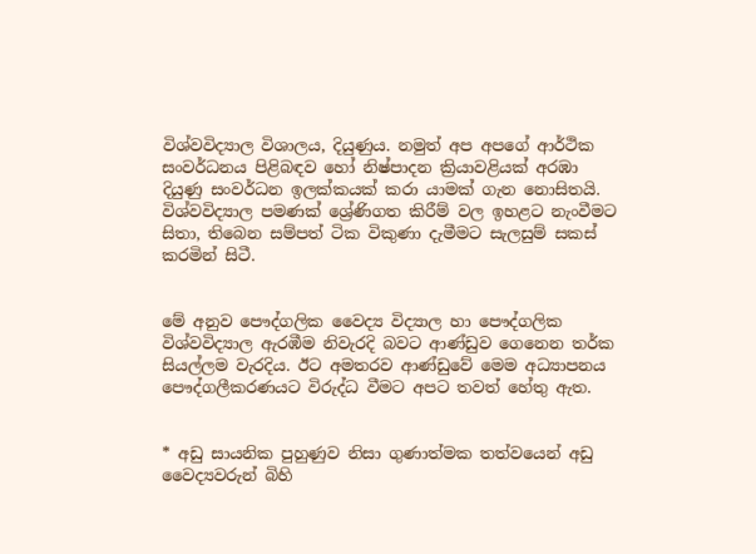විශ්වවිද්‍යාල විශාලය, දියුණුය. නමුත් අප අපගේ ආර්ථික සංවර්ධනය පිළිබඳව හෝ නිෂ්පාදන ක්‍රියාවළියක් අරඹා දියුණු සංවර්ධන ඉලක්කයක් කරා යාමක් ගැන නොසිතයි. විශ්වවිද්‍යාල පමණක් ශ්‍රේණිගත කිරීම් වල ඉහළට නැංවීමට සිතා, තිබෙන සම්පත් ටික විකුණා දැමීමට සැලසුම් සකස් කරමින් සිටී.


මේ අනුව පෞද්ගලික වෛද්‍ය විද්‍යාල හා පෞද්ගලික විශ්වවිද්‍යාල ඇරඹීම නිවැරදි බවට ආණ්ඩුව ගෙනෙන තර්ක සියල්ලම වැරදිය. ඊට අමතරව ආණ්ඩුවේ මෙම අධ්‍යාපනය පෞද්ගලීකරණයට විරුද්ධ වීමට අපට තවත් හේතු ඇත.


* අඩු සායනික පුහුණුව නිසා ගුණාත්මක තත්වයෙන් අඩු වෛද්‍යවරුන් බිහි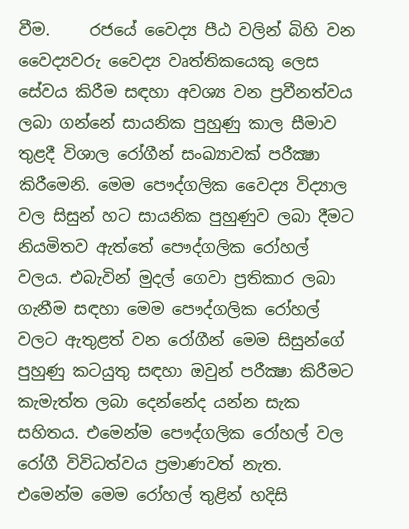වීම.     රජයේ වෛද්‍ය පීඨ වලින් බිහි වන වෛද්‍යවරු වෛද්‍ය වෘත්තිකයෙකු ලෙස සේවය කිරීම සඳහා අවශ්‍ය වන ප්‍රවීනත්වය ලබා ගන්නේ සායනික පුහුණු කාල සීමාව තුළදී විශාල රෝගීන් සංඛ්‍යාවක් පරීක්‍ෂා කිරීමෙනි. මෙම පෞද්ගලික වෛද්‍ය විද්‍යාල වල සිසුන් හට සායනික පුහුණුව ලබා දීමට නියමිතව ඇත්තේ පෞද්ගලික රෝහල් වලය. එබැවින් මුදල් ගෙවා ප්‍රතිකාර ලබා ගැනීම සඳහා මෙම පෞද්ගලික රෝහල් වලට ඇතුළත් වන රෝගීන් මෙම සිසුන්ගේ පුහුණු කටයුතු සඳහා ඔවුන් පරීක්‍ෂා කිරීමට කැමැත්ත ලබා දෙන්නේද යන්න සැක සහිතය. එමෙන්ම පෞද්ගලික රෝහල් වල රෝගී විවිධත්වය ප්‍රමාණවත් නැත. එමෙන්ම මෙම රෝහල් තුළින් හදිසි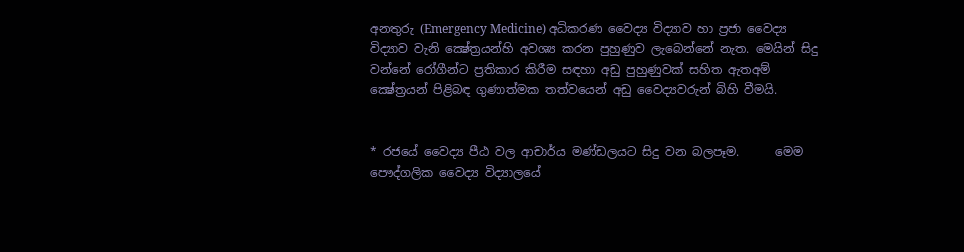අනතුරු (Emergency Medicine) අධිකරණ වෛද්‍ය විද්‍යාව හා ප්‍රජා වෛද්‍ය විද්‍යාව වැනි ක්‍ෂේත්‍රයන්හි අවශ්‍ය කරන පුහුණුව ලැබෙන්නේ නැත. මෙයින් සිදු වන්නේ රෝගීන්ට ප්‍රතිකාර කිරීම සඳහා අඩු පුහුණුවක් සහිත ඇතඅම් ක්‍ෂේත්‍රයන් පිළිබඳ ගුණාත්මක තත්වයෙන් අඩු වෛද්‍යවරුන් බිහි වීමයි.


* රජයේ වෛද්‍ය පීඨ වල ආචාර්ය මණ්ඩලයට සිදු වන බලපෑම.      මෙම පෞද්ගලික වෛද්‍ය විද්‍යාලයේ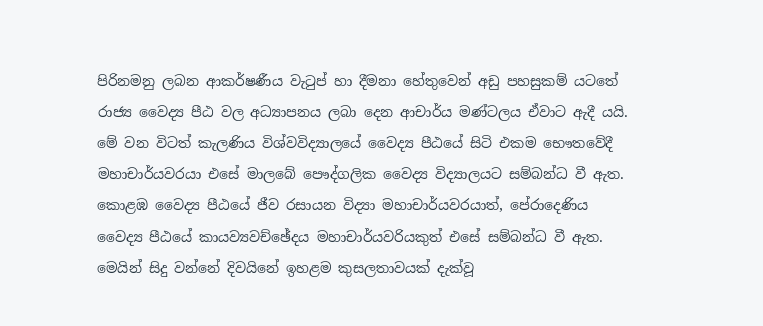පිරිනමනු ලබන ආකර්ෂණීය වැටුප් හා දීමනා හේතුවෙන් අඩු පහසුකම් යටතේ රාජ්‍ය වෛද්‍ය පීඨ වල අධ්‍යාපනය ලබා දෙන ආචාර්ය මණ්ටලය ඒවාට ඇදී යයි. මේ වන විටත් කැලණිය විශ්වවිද්‍යාලයේ වෛද්‍ය පීඨයේ සිටි එකම භෞතවේදී මහාචාර්යවරයා එසේ මාලබේ පෞද්ගලික වෛද්‍ය විද්‍යාලයට සම්බන්ධ වී ඇත. කොළඹ වෛද්‍ය පීඨයේ ජීව රසායන විද්‍යා මහාචාර්යවරයාත්, පේරාදෙණිය වෛද්‍ය පීඨයේ කායව්‍යවච්ඡේදය මහාචාර්යවරියකුත් එසේ සම්බන්ධ වී ඇත. මෙයින් සිදු වන්නේ දිවයිනේ ඉහළම කුසලතාවයක් දැක්වූ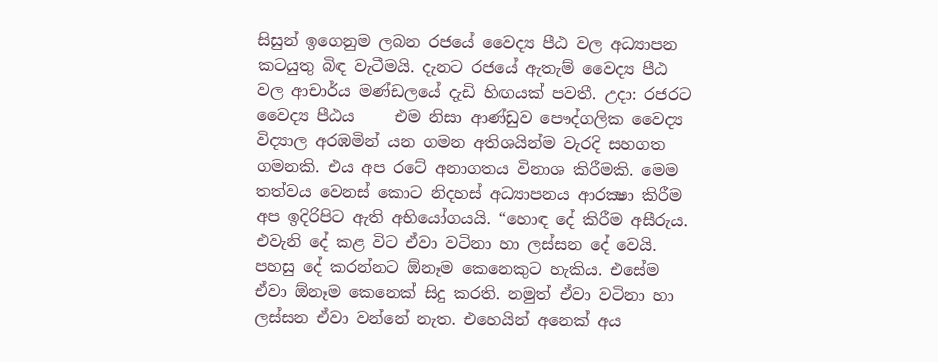සිසුන් ඉගෙනුම ලබන රජයේ වෛද්‍ය පීඨ වල අධ්‍යාපන කටයුතු බිඳ වැටීමයි. දැනට රජයේ ඇතැම් වෛද්‍ය පීඨ වල ආචාර්ය මණ්ඩලයේ දැඩි හිඟයක් පවතී. උදා: රජරට වෛද්‍ය පීඨය     එම නිසා ආණ්ඩුව පෞද්ගලික වෛද්‍ය විද්‍යාල අරඹමින් යන ගමන අතිශයින්ම වැරදි සහගත ගමනකි. එය අප රටේ අනාගතය විනාශ කිරීමකි. මෙම තත්වය වෙනස් කොට නිදහස් අධ්‍යාපනය ආරක්‍ෂා කිරීම අප ඉදිරිපිට ඇති අභියෝගයයි. “හොඳ දේ කිරීම අසීරුය. එවැනි දේ කළ විට ඒවා වටිනා හා ලස්සන දේ වෙයි. පහසු දේ කරන්නට ඕනෑම කෙනෙකුට හැකිය. එසේම ඒවා ඕනෑම කෙනෙක් සිදු කරති. නමුත් ඒවා වටිනා හා ලස්සන ඒවා වන්නේ නැත. එහෙයින් අනෙක් අය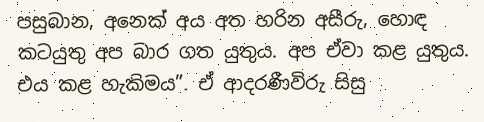පසුබාන, අනෙක් අය අත හරින අසීරු, හොඳ කටයුතු අප බාර ගත යුතුය. අප ඒවා කළ යුතුය. එය කළ හැකිමය”. ඒ ආදරණීවිරු සිසු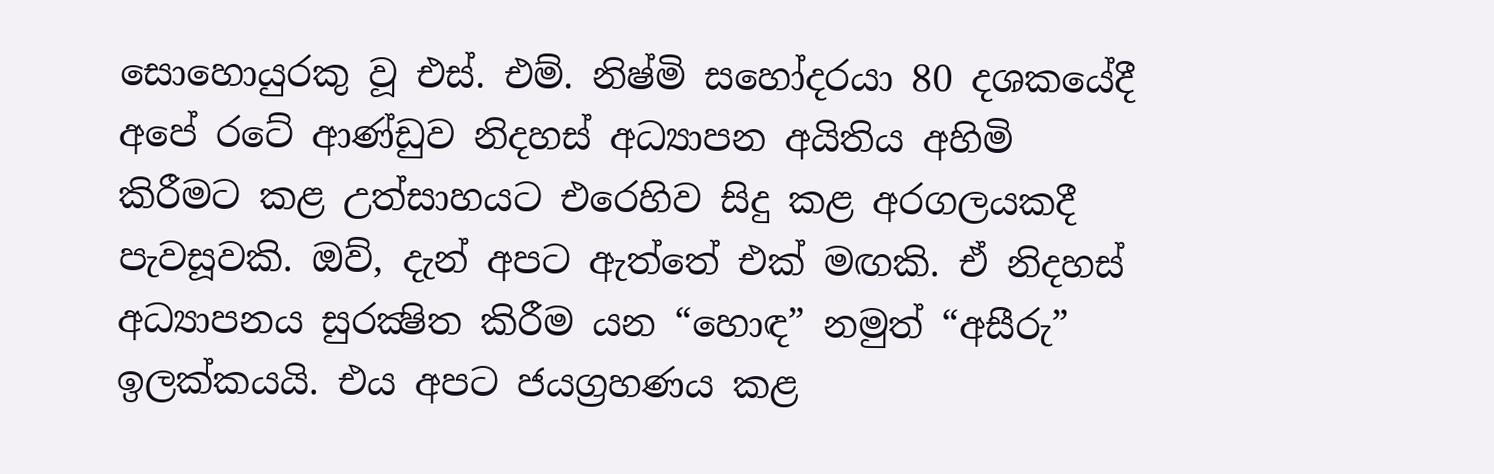සොහොයුරකු වූ එස්. එම්. නිෂ්මි සහෝදරයා 80 දශකයේදී අපේ රටේ ආණ්ඩුව නිදහස් අධ්‍යාපන අයිතිය අහිමි කිරීමට කළ උත්සාහයට එරෙහිව සිදු කළ අරගලයකදී පැවසූවකි. ඔව්, දැන් අපට ඇත්තේ එක් මඟකි. ඒ නිදහස් අධ්‍යාපනය සුරක්‍ෂිත කිරීම යන “හොඳ” නමුත් “අසීරු” ඉලක්කයයි. එය අපට ජයග්‍රහණය කළ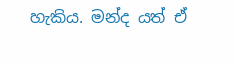හැකිය. මන්ද යත් ඒ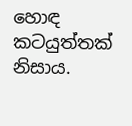හොඳ කටයුත්තක් නිසාය.